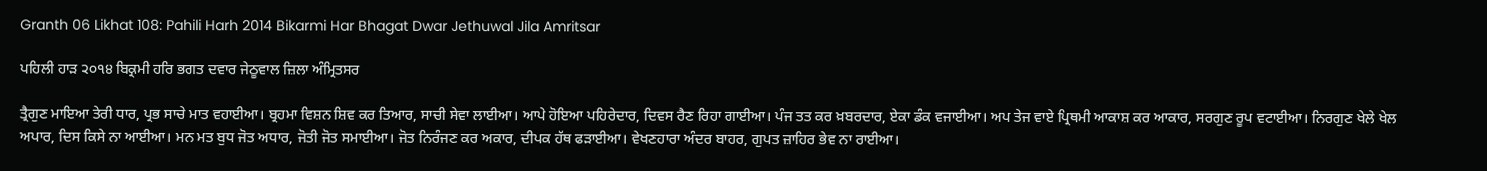Granth 06 Likhat 108: Pahili Harh 2014 Bikarmi Har Bhagat Dwar Jethuwal Jila Amritsar

ਪਹਿਲੀ ਹਾੜ ੨੦੧੪ ਬਿਕ੍ਰਮੀ ਹਰਿ ਭਗਤ ਦਵਾਰ ਜੇਠੂਵਾਲ ਜ਼ਿਲਾ ਅੰਮ੍ਰਿਤਸਰ

ਤ੍ਰੈਗੁਣ ਮਾਇਆ ਤੇਰੀ ਧਾਰ, ਪ੍ਰਭ ਸਾਚੇ ਮਾਤ ਵਹਾਈਆ। ਬ੍ਰਹਮਾ ਵਿਸ਼ਨ ਸ਼ਿਵ ਕਰ ਤਿਆਰ, ਸਾਚੀ ਸੇਵਾ ਲਾਈਆ। ਆਪੇ ਹੋਇਆ ਪਹਿਰੇਦਾਰ, ਦਿਵਸ ਰੈਣ ਰਿਹਾ ਗਾਈਆ। ਪੰਜ ਤਤ ਕਰ ਖ਼ਬਰਦਾਰ, ਏਕਾ ਡੰਕ ਵਜਾਈਆ। ਅਪ ਤੇਜ ਵਾਏ ਪ੍ਰਿਥਮੀ ਆਕਾਸ਼ ਕਰ ਆਕਾਰ, ਸਰਗੁਣ ਰੂਪ ਵਟਾਈਆ। ਨਿਰਗੁਣ ਖੇਲੇ ਖੇਲ ਅਪਾਰ, ਦਿਸ ਕਿਸੇ ਨਾ ਆਈਆ। ਮਨ ਮਤ ਬੁਧ ਜੋਤ ਅਧਾਰ, ਜੋਤੀ ਜੋਤ ਸਮਾਈਆ। ਜੋਤ ਨਿਰੰਜਣ ਕਰ ਅਕਾਰ, ਦੀਪਕ ਹੱਥ ਫੜਾਈਆ। ਵੇਖਣਹਾਰਾ ਅੰਦਰ ਬਾਹਰ, ਗੁਪਤ ਜ਼ਾਹਿਰ ਭੇਵ ਨਾ ਰਾਈਆ।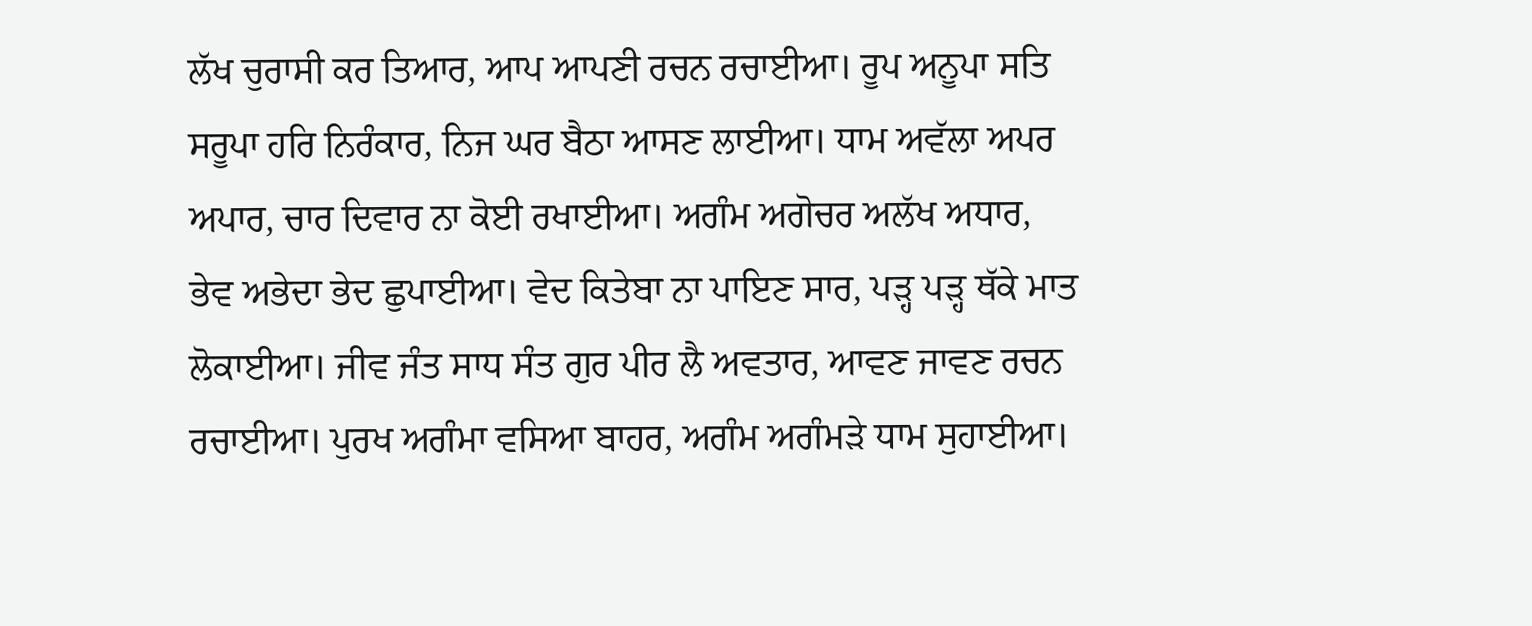ਲੱਖ ਚੁਰਾਸੀ ਕਰ ਤਿਆਰ, ਆਪ ਆਪਣੀ ਰਚਨ ਰਚਾਈਆ। ਰੂਪ ਅਨੂਪਾ ਸਤਿ ਸਰੂਪਾ ਹਰਿ ਨਿਰੰਕਾਰ, ਨਿਜ ਘਰ ਬੈਠਾ ਆਸਣ ਲਾਈਆ। ਧਾਮ ਅਵੱਲਾ ਅਪਰ ਅਪਾਰ, ਚਾਰ ਦਿਵਾਰ ਨਾ ਕੋਈ ਰਖਾਈਆ। ਅਗੰਮ ਅਗੋਚਰ ਅਲੱਖ ਅਧਾਰ, ਭੇਵ ਅਭੇਦਾ ਭੇਦ ਛੁਪਾਈਆ। ਵੇਦ ਕਿਤੇਬਾ ਨਾ ਪਾਇਣ ਸਾਰ, ਪੜ੍ਹ ਪੜ੍ਹ ਥੱਕੇ ਮਾਤ ਲੋਕਾਈਆ। ਜੀਵ ਜੰਤ ਸਾਧ ਸੰਤ ਗੁਰ ਪੀਰ ਲੈ ਅਵਤਾਰ, ਆਵਣ ਜਾਵਣ ਰਚਨ ਰਚਾਈਆ। ਪੁਰਖ ਅਗੰਮਾ ਵਸਿਆ ਬਾਹਰ, ਅਗੰਮ ਅਗੰਮੜੇ ਧਾਮ ਸੁਹਾਈਆ।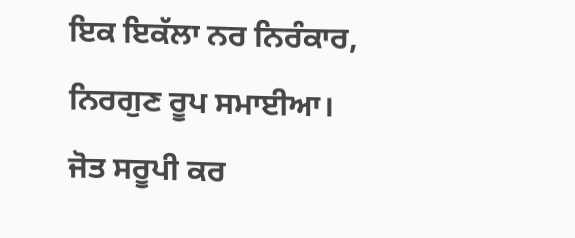ਇਕ ਇਕੱਲਾ ਨਰ ਨਿਰੰਕਾਰ, ਨਿਰਗੁਣ ਰੂਪ ਸਮਾਈਆ। ਜੋਤ ਸਰੂਪੀ ਕਰ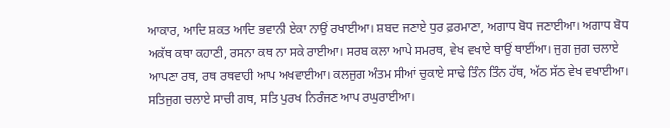ਆਕਾਰ, ਆਦਿ ਸ਼ਕਤ ਆਦਿ ਭਵਾਨੀ ਏਕਾ ਨਾਉਂ ਰਖਾਈਆ। ਸ਼ਬਦ ਜਣਾਏ ਧੁਰ ਫ਼ਰਮਾਣਾ, ਅਗਾਧ ਬੋਧ ਜਣਾਈਆ। ਅਗਾਧ ਬੋਧ ਅਕੱਥ ਕਥਾ ਕਹਾਣੀ, ਰਸਨਾ ਕਥ ਨਾ ਸਕੇ ਰਾਈਆ। ਸਰਬ ਕਲਾ ਆਪੇ ਸਮਰਥ, ਵੇਖ ਵਖਾਏ ਥਾਉਂ ਥਾਈਂਆ। ਜੁਗ ਜੁਗ ਚਲਾਏ ਆਪਣਾ ਰਥ, ਰਥ ਰਥਵਾਹੀ ਆਪ ਅਖਵਾਈਆ। ਕਲਜੁਗ ਅੰਤਮ ਸੀਆਂ ਚੁਕਾਏ ਸਾਢੇ ਤਿੰਨ ਤਿੰਨ ਹੱਥ, ਅੱਠ ਸੱਠ ਵੇਖ ਵਖਾਈਆ। ਸਤਿਜੁਗ ਚਲਾਏ ਸਾਚੀ ਗਥ, ਸਤਿ ਪੁਰਖ ਨਿਰੰਜਣ ਆਪ ਰਘੁਰਾਈਆ।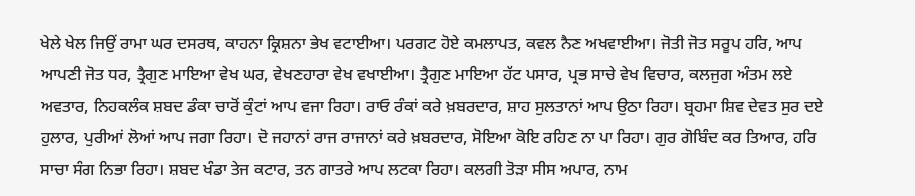ਖੇਲੇ ਖੇਲ ਜਿਉਂ ਰਾਮਾ ਘਰ ਦਸਰਥ, ਕਾਹਨਾ ਕ੍ਰਿਸ਼ਨਾ ਭੇਖ ਵਟਾਈਆ। ਪਰਗਟ ਹੋਏ ਕਮਲਾਪਤ, ਕਵਲ ਨੈਣ ਅਖਵਾਈਆ। ਜੋਤੀ ਜੋਤ ਸਰੂਪ ਹਰਿ, ਆਪ ਆਪਣੀ ਜੋਤ ਧਰ, ਤ੍ਰੈਗੁਣ ਮਾਇਆ ਵੇਖ ਘਰ, ਵੇਖਣਹਾਰਾ ਵੇਖ ਵਖਾਈਆ। ਤ੍ਰੈਗੁਣ ਮਾਇਆ ਹੱਟ ਪਸਾਰ, ਪ੍ਰਭ ਸਾਚੇ ਵੇਖ ਵਿਚਾਰ, ਕਲਜੁਗ ਅੰਤਮ ਲਏ ਅਵਤਾਰ, ਨਿਹਕਲੰਕ ਸ਼ਬਦ ਡੰਕਾ ਚਾਰੋਂ ਕੁੰਟਾਂ ਆਪ ਵਜਾ ਰਿਹਾ। ਰਾਓ ਰੰਕਾਂ ਕਰੇ ਖ਼ਬਰਦਾਰ, ਸ਼ਾਹ ਸੁਲਤਾਨਾਂ ਆਪ ਉਠਾ ਰਿਹਾ। ਬ੍ਰਹਮਾ ਸ਼ਿਵ ਦੇਵਤ ਸੁਰ ਦਏ ਹੁਲਾਰ, ਪੁਰੀਆਂ ਲੋਆਂ ਆਪ ਜਗਾ ਰਿਹਾ। ਦੋ ਜਹਾਨਾਂ ਰਾਜ ਰਾਜਾਨਾਂ ਕਰੇ ਖ਼ਬਰਦਾਰ, ਸੋਇਆ ਕੋਇ ਰਹਿਣ ਨਾ ਪਾ ਰਿਹਾ। ਗੁਰ ਗੋਬਿੰਦ ਕਰ ਤਿਆਰ, ਹਰਿ ਸਾਚਾ ਸੰਗ ਨਿਭਾ ਰਿਹਾ। ਸ਼ਬਦ ਖੰਡਾ ਤੇਜ ਕਟਾਰ, ਤਨ ਗਾਤਰੇ ਆਪ ਲਟਕਾ ਰਿਹਾ। ਕਲਗੀ ਤੋੜਾ ਸੀਸ ਅਪਾਰ, ਨਾਮ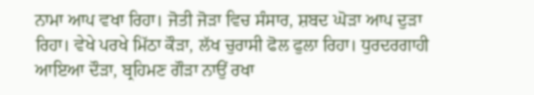ਨਾਮਾ ਆਪ ਵਖਾ ਰਿਹਾ। ਜੋਤੀ ਜੋੜਾ ਵਿਚ ਸੰਸਾਰ, ਸ਼ਬਦ ਘੋੜਾ ਆਪ ਦੁੜਾ ਰਿਹਾ। ਵੇਖੇ ਪਰਖੇ ਮਿੱਠਾ ਕੌੜਾ, ਲੱਖ ਚੁਰਾਸੀ ਫੋਲ ਫੁਲਾ ਰਿਹਾ। ਧੁਰਦਰਗਾਹੀ ਆਇਆ ਦੌੜਾ, ਬ੍ਰਹਿਮਣ ਗੌੜਾ ਨਾਉਂ ਰਖਾ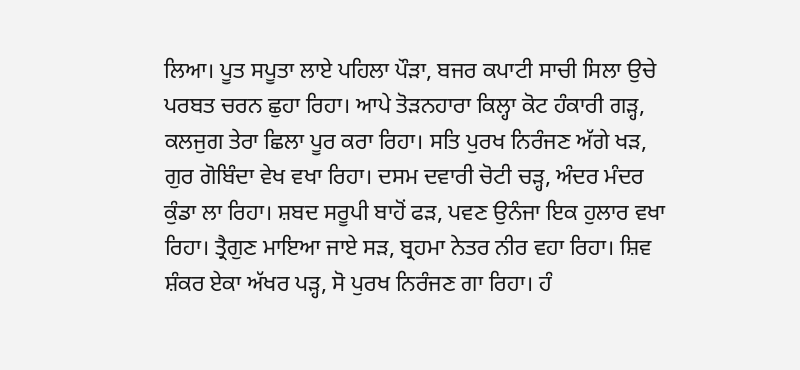ਲਿਆ। ਪੂਤ ਸਪੂਤਾ ਲਾਏ ਪਹਿਲਾ ਪੌੜਾ, ਬਜਰ ਕਪਾਟੀ ਸਾਚੀ ਸਿਲਾ ਉਚੇ ਪਰਬਤ ਚਰਨ ਛੁਹਾ ਰਿਹਾ। ਆਪੇ ਤੋੜਨਹਾਰਾ ਕਿਲ੍ਹਾ ਕੋਟ ਹੰਕਾਰੀ ਗੜ੍ਹ, ਕਲਜੁਗ ਤੇਰਾ ਛਿਲਾ ਪੂਰ ਕਰਾ ਰਿਹਾ। ਸਤਿ ਪੁਰਖ ਨਿਰੰਜਣ ਅੱਗੇ ਖੜ, ਗੁਰ ਗੋਬਿੰਦਾ ਵੇਖ ਵਖਾ ਰਿਹਾ। ਦਸਮ ਦਵਾਰੀ ਚੋਟੀ ਚੜ੍ਹ, ਅੰਦਰ ਮੰਦਰ ਕੁੰਡਾ ਲਾ ਰਿਹਾ। ਸ਼ਬਦ ਸਰੂਪੀ ਬਾਹੋਂ ਫੜ, ਪਵਣ ਉਨੰਜਾ ਇਕ ਹੁਲਾਰ ਵਖਾ ਰਿਹਾ। ਤ੍ਰੈਗੁਣ ਮਾਇਆ ਜਾਏ ਸੜ, ਬ੍ਰਹਮਾ ਨੇਤਰ ਨੀਰ ਵਹਾ ਰਿਹਾ। ਸ਼ਿਵ ਸ਼ੰਕਰ ਏਕਾ ਅੱਖਰ ਪੜ੍ਹ, ਸੋ ਪੁਰਖ ਨਿਰੰਜਣ ਗਾ ਰਿਹਾ। ਹੰ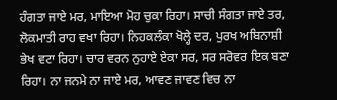ਹੰਗਤਾ ਜਾਏ ਮਰ, ਮਾਇਆ ਮੋਹ ਚੁਕਾ ਰਿਹਾ। ਸਾਚੀ ਸੰਗਤਾ ਜਾਏ ਤਰ, ਲੋਕਮਾਤੀ ਰਾਹ ਵਖਾ ਰਿਹਾ। ਨਿਹਕਲੰਕਾ ਖੋਲ੍ਹੇ ਦਰ, ਪੁਰਖ ਅਬਿਨਾਸ਼ੀ ਭੇਖ ਵਟਾ ਰਿਹਾ। ਚਾਰ ਵਰਨ ਨੁਹਾਏ ਏਕਾ ਸਰ, ਸਰ ਸਰੋਵਰ ਇਕ ਬਣਾ ਰਿਹਾ। ਨਾ ਜਨਮੇ ਨਾ ਜਾਏ ਮਰ, ਆਵਣ ਜਾਵਣ ਵਿਚ ਨਾ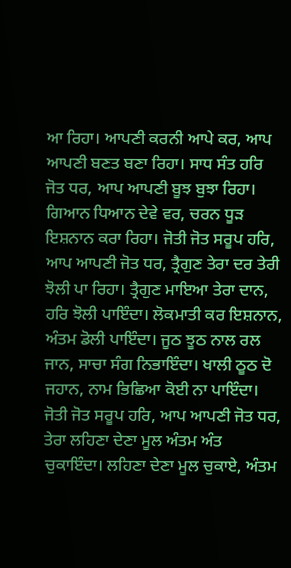ਆ ਰਿਹਾ। ਆਪਣੀ ਕਰਨੀ ਆਪੇ ਕਰ, ਆਪ ਆਪਣੀ ਬਣਤ ਬਣਾ ਰਿਹਾ। ਸਾਧ ਸੰਤ ਹਰਿ ਜੋਤ ਧਰ, ਆਪ ਆਪਣੀ ਬੂਝ ਬੁਝਾ ਰਿਹਾ। ਗਿਆਨ ਧਿਆਨ ਦੇਵੇ ਵਰ, ਚਰਨ ਧੂੜ ਇਸ਼ਨਾਨ ਕਰਾ ਰਿਹਾ। ਜੋਤੀ ਜੋਤ ਸਰੂਪ ਹਰਿ, ਆਪ ਆਪਣੀ ਜੋਤ ਧਰ, ਤ੍ਰੈਗੁਣ ਤੇਰਾ ਦਰ ਤੇਰੀ ਝੋਲੀ ਪਾ ਰਿਹਾ। ਤ੍ਰੈਗੁਣ ਮਾਇਆ ਤੇਰਾ ਦਾਨ, ਹਰਿ ਝੋਲੀ ਪਾਇੰਦਾ। ਲੋਕਮਾਤੀ ਕਰ ਇਸ਼ਨਾਨ, ਅੰਤਮ ਡੋਲੀ ਪਾਇੰਦਾ। ਜੂਠ ਝੂਠ ਨਾਲ ਰਲ ਜਾਨ, ਸਾਚਾ ਸੰਗ ਨਿਭਾਇੰਦਾ। ਖਾਲੀ ਠੂਠ ਦੋ ਜਹਾਨ, ਨਾਮ ਭਿਛਿਆ ਕੋਈ ਨਾ ਪਾਇੰਦਾ। ਜੋਤੀ ਜੋਤ ਸਰੂਪ ਹਰਿ, ਆਪ ਆਪਣੀ ਜੋਤ ਧਰ, ਤੇਰਾ ਲਹਿਣਾ ਦੇਣਾ ਮੂਲ ਅੰਤਮ ਅੰਤ ਚੁਕਾਇੰਦਾ। ਲਹਿਣਾ ਦੇਣਾ ਮੂਲ ਚੁਕਾਏ, ਅੰਤਮ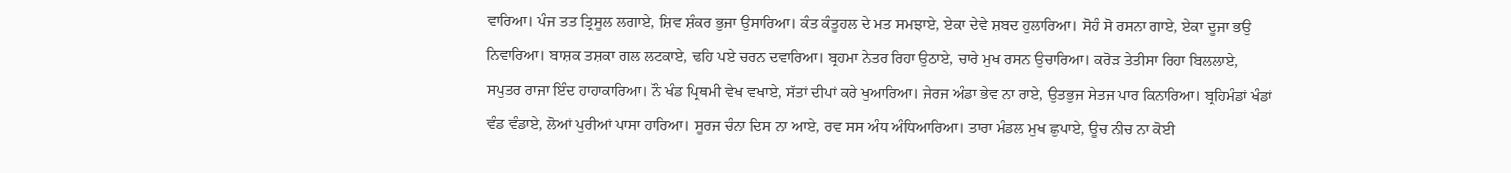ਵਾਰਿਆ। ਪੰਜ ਤਤ ਤ੍ਰਿਸੂਲ ਲਗਾਏ, ਸ਼ਿਵ ਸ਼ੰਕਰ ਭੁਜਾ ਉਸਾਰਿਆ। ਕੰਤ ਕੰਤੂਹਲ ਦੇ ਮਤ ਸਮਝਾਏ, ਏਕਾ ਦੇਵੇ ਸ਼ਬਦ ਹੁਲਾਰਿਆ। ਸੋਹੰ ਸੋ ਰਸਨਾ ਗਾਏ, ਏਕਾ ਦੂਜਾ ਭਉ ਨਿਵਾਰਿਆ। ਬਾਸ਼ਕ ਤਸ਼ਕਾ ਗਲ ਲਟਕਾਏ, ਢਹਿ ਪਏ ਚਰਨ ਦਵਾਰਿਆ। ਬ੍ਰਹਮਾ ਨੇਤਰ ਰਿਹਾ ਉਠਾਏ, ਚਾਰੇ ਮੁਖ ਰਸਨ ਉਚਾਰਿਆ। ਕਰੋੜ ਤੇਤੀਸਾ ਰਿਹਾ ਬਿਲਲਾਏ, ਸਪੁਤਰ ਰਾਜਾ ਇੰਦ ਹਾਹਾਕਾਰਿਆ। ਨੌ ਖੰਡ ਪ੍ਰਿਥਮੀ ਵੇਖ ਵਖਾਏ, ਸੱਤਾਂ ਦੀਪਾਂ ਕਰੇ ਖੁਆਰਿਆ। ਜੇਰਜ ਅੰਡਾ ਭੇਵ ਨਾ ਰਾਏ, ਉਤਭੁਜ ਸੇਤਜ ਪਾਰ ਕਿਨਾਰਿਆ। ਬ੍ਰਹਿਮੰਡਾਂ ਖੰਡਾਂ ਵੰਡ ਵੰਡਾਏ, ਲੋਆਂ ਪੁਰੀਆਂ ਪਾਸਾ ਹਾਰਿਆ। ਸੂਰਜ ਚੰਨਾ ਦਿਸ ਨਾ ਆਏ, ਰਵ ਸਸ ਅੰਧ ਅੰਧਿਆਰਿਆ। ਤਾਰਾ ਮੰਡਲ ਮੁਖ ਛੁਪਾਏ, ਊਚ ਨੀਚ ਨਾ ਕੋਈ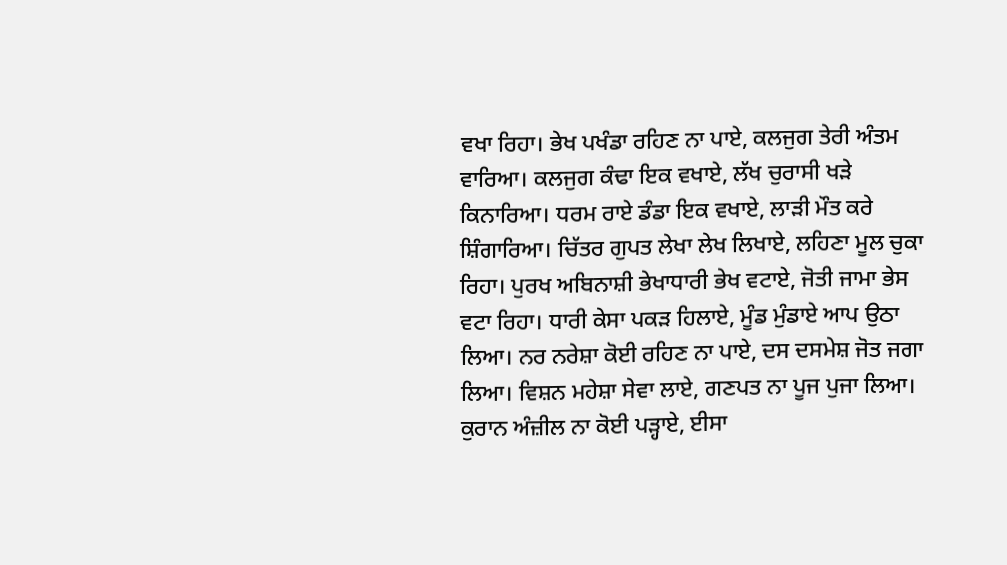ਵਖਾ ਰਿਹਾ। ਭੇਖ ਪਖੰਡਾ ਰਹਿਣ ਨਾ ਪਾਏ, ਕਲਜੁਗ ਤੇਰੀ ਅੰਤਮ ਵਾਰਿਆ। ਕਲਜੁਗ ਕੰਢਾ ਇਕ ਵਖਾਏ, ਲੱਖ ਚੁਰਾਸੀ ਖੜੇ ਕਿਨਾਰਿਆ। ਧਰਮ ਰਾਏ ਡੰਡਾ ਇਕ ਵਖਾਏ, ਲਾੜੀ ਮੌਤ ਕਰੇ ਸ਼ਿੰਗਾਰਿਆ। ਚਿੱਤਰ ਗੁਪਤ ਲੇਖਾ ਲੇਖ ਲਿਖਾਏ, ਲਹਿਣਾ ਮੂਲ ਚੁਕਾ ਰਿਹਾ। ਪੁਰਖ ਅਬਿਨਾਸ਼ੀ ਭੇਖਾਧਾਰੀ ਭੇਖ ਵਟਾਏ, ਜੋਤੀ ਜਾਮਾ ਭੇਸ ਵਟਾ ਰਿਹਾ। ਧਾਰੀ ਕੇਸਾ ਪਕੜ ਹਿਲਾਏ, ਮੂੰਡ ਮੁੰਡਾਏ ਆਪ ਉਠਾ ਲਿਆ। ਨਰ ਨਰੇਸ਼ਾ ਕੋਈ ਰਹਿਣ ਨਾ ਪਾਏ, ਦਸ ਦਸਮੇਸ਼ ਜੋਤ ਜਗਾ ਲਿਆ। ਵਿਸ਼ਨ ਮਹੇਸ਼ਾ ਸੇਵਾ ਲਾਏ, ਗਣਪਤ ਨਾ ਪੂਜ ਪੁਜਾ ਲਿਆ। ਕੁਰਾਨ ਅੰਜ਼ੀਲ ਨਾ ਕੋਈ ਪੜ੍ਹਾਏ, ਈਸਾ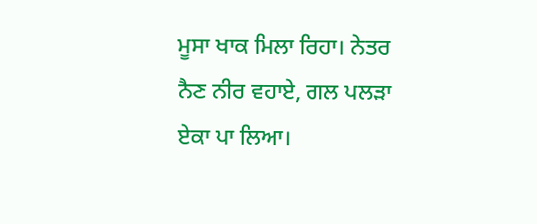ਮੂਸਾ ਖਾਕ ਮਿਲਾ ਰਿਹਾ। ਨੇਤਰ ਨੈਣ ਨੀਰ ਵਹਾਏ, ਗਲ ਪਲੜਾ ਏਕਾ ਪਾ ਲਿਆ।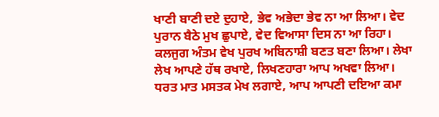ਖਾਣੀ ਬਾਣੀ ਦਏ ਦੁਹਾਏ, ਭੇਵ ਅਭੇਦਾ ਭੇਵ ਨਾ ਆ ਲਿਆ। ਵੇਦ ਪੁਰਾਨ ਬੈਠੇ ਮੁਖ ਛੁਪਾਏ, ਵੇਦ ਵਿਆਸਾ ਦਿਸ ਨਾ ਆ ਰਿਹਾ। ਕਲਜੁਗ ਅੰਤਮ ਵੇਖ ਪੁਰਖ ਅਬਿਨਾਸ਼ੀ ਬਣਤ ਬਣਾ ਲਿਆ। ਲੇਖਾ ਲੇਖ ਆਪਣੇ ਹੱਥ ਰਖਾਏ, ਲਿਖਣਹਾਰਾ ਆਪ ਅਖਵਾ ਲਿਆ। ਧਰਤ ਮਾਤ ਮਸਤਕ ਮੇਖ ਲਗਾਏ, ਆਪ ਆਪਣੀ ਦਇਆ ਕਮਾ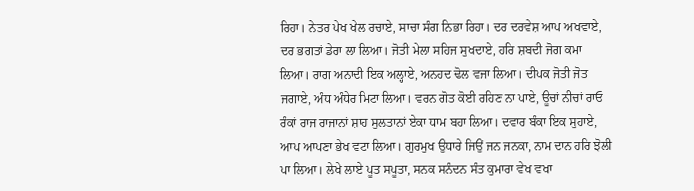ਰਿਹਾ। ਨੇਤਰ ਪੇਖ ਖੇਲ ਰਚਾਏ, ਸਾਚਾ ਸੰਗ ਨਿਭਾ ਰਿਹਾ। ਦਰ ਦਰਵੇਸ਼ ਆਪ ਅਖਵਾਏ, ਦਰ ਭਗਤਾਂ ਡੇਰਾ ਲਾ ਲਿਆ। ਜੋਤੀ ਮੇਲਾ ਸਹਿਜ ਸੁਖਦਾਏ, ਹਰਿ ਸ਼ਬਦੀ ਜੋਗ ਕਮਾ ਲਿਆ। ਰਾਗ ਅਨਾਦੀ ਇਕ ਅਲ੍ਹਾਏ, ਅਨਹਦ ਢੋਲ ਵਜਾ ਲਿਆ। ਦੀਪਕ ਜੋਤੀ ਜੋਤ ਜਗਾਏ, ਅੰਧ ਅੰਧੇਰ ਮਿਟਾ ਲਿਆ। ਵਰਨ ਗੋਤ ਕੋਈ ਰਹਿਣ ਨਾ ਪਾਏ, ਊਚਾਂ ਨੀਚਾਂ ਰਾਓ ਰੰਕਾਂ ਰਾਜ ਰਾਜਾਨਾਂ ਸ਼ਾਹ ਸੁਲਤਾਨਾਂ ਏਕਾ ਧਾਮ ਬਹਾ ਲਿਆ। ਦਵਾਰ ਬੰਕਾ ਇਕ ਸੁਹਾਏ, ਆਪ ਆਪਣਾ ਭੇਖ ਵਟਾ ਲਿਆ। ਗੁਰਮੁਖ ਉਧਾਰੇ ਜਿਉਂ ਜਨ ਜਨਕਾ, ਨਾਮ ਦਾਨ ਹਰਿ ਝੋਲੀ ਪਾ ਲਿਆ। ਲੇਖੇ ਲਾਏ ਪੂਤ ਸਪੂਤਾ, ਸਨਕ ਸਨੰਦਨ ਸੰਤ ਕੁਮਾਰਾ ਵੇਖ ਵਖਾ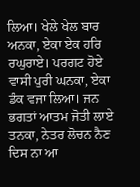ਲਿਆ। ਖੇਲੇ ਖੇਲ ਬਾਰ ਅਨਕਾ, ਏਕਾ ਏਕ ਹਰਿ ਰਘੁਰਾਏ। ਪਰਗਟ ਹੋਏ ਵਾਸੀ ਪੁਰੀ ਘਨਕਾ, ਏਕਾ ਡੰਕ ਵਜਾ ਲਿਆ। ਜਨ ਭਗਤਾਂ ਆਤਮ ਜੋਤੀ ਲਾਏ ਤਨਕਾ, ਨੇਤਰ ਲੋਚਨ ਨੈਣ ਦਿਸ ਨਾ ਆ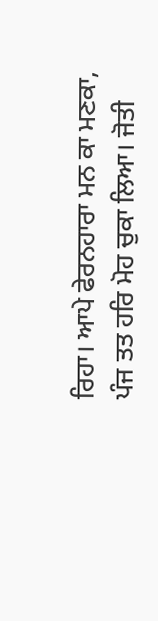ਰਿਹਾ। ਆਪੇ ਫੇਰਨਹਾਰਾ ਮਨ ਕਾ ਮਣਕਾ, ਪੰਜ ਤਤ ਹਰਿ ਮੋਹ ਚੁਕਾ ਲਿਆ। ਜੋਤੀ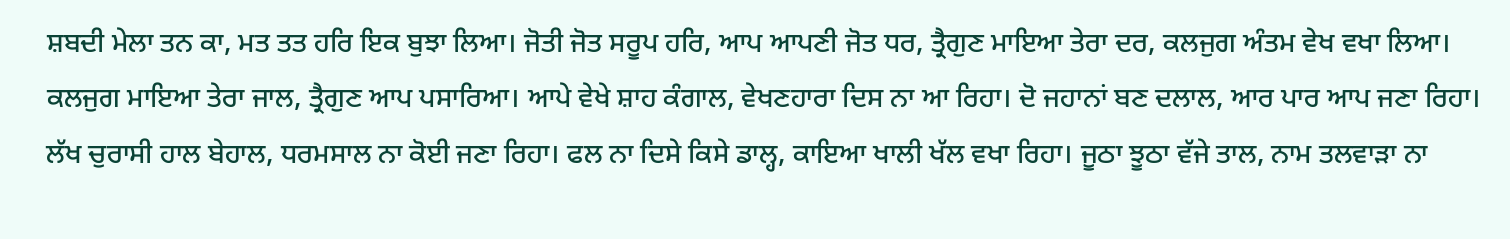ਸ਼ਬਦੀ ਮੇਲਾ ਤਨ ਕਾ, ਮਤ ਤਤ ਹਰਿ ਇਕ ਬੁਝਾ ਲਿਆ। ਜੋਤੀ ਜੋਤ ਸਰੂਪ ਹਰਿ, ਆਪ ਆਪਣੀ ਜੋਤ ਧਰ, ਤ੍ਰੈਗੁਣ ਮਾਇਆ ਤੇਰਾ ਦਰ, ਕਲਜੁਗ ਅੰਤਮ ਵੇਖ ਵਖਾ ਲਿਆ। ਕਲਜੁਗ ਮਾਇਆ ਤੇਰਾ ਜਾਲ, ਤ੍ਰੈਗੁਣ ਆਪ ਪਸਾਰਿਆ। ਆਪੇ ਵੇਖੇ ਸ਼ਾਹ ਕੰਗਾਲ, ਵੇਖਣਹਾਰਾ ਦਿਸ ਨਾ ਆ ਰਿਹਾ। ਦੋ ਜਹਾਨਾਂ ਬਣ ਦਲਾਲ, ਆਰ ਪਾਰ ਆਪ ਜਣਾ ਰਿਹਾ। ਲੱਖ ਚੁਰਾਸੀ ਹਾਲ ਬੇਹਾਲ, ਧਰਮਸਾਲ ਨਾ ਕੋਈ ਜਣਾ ਰਿਹਾ। ਫਲ ਨਾ ਦਿਸੇ ਕਿਸੇ ਡਾਲ੍ਹ, ਕਾਇਆ ਖਾਲੀ ਖੱਲ ਵਖਾ ਰਿਹਾ। ਜੂਠਾ ਝੂਠਾ ਵੱਜੇ ਤਾਲ, ਨਾਮ ਤਲਵਾੜਾ ਨਾ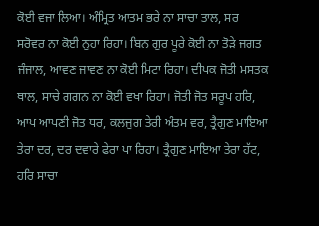ਕੋਈ ਵਜਾ ਲਿਆ। ਅੰਮ੍ਰਿਤ ਆਤਮ ਭਰੇ ਨਾ ਸਾਚਾ ਤਾਲ, ਸਰ ਸਰੋਵਰ ਨਾ ਕੋਈ ਨੁਹਾ ਰਿਹਾ। ਬਿਨ ਗੁਰ ਪੂਰੇ ਕੋਈ ਨਾ ਤੋੜੇ ਜਗਤ ਜੰਜਾਲ, ਆਵਣ ਜਾਵਣ ਨਾ ਕੋਈ ਮਿਟਾ ਰਿਹਾ। ਦੀਪਕ ਜੋਤੀ ਮਸਤਕ ਥਾਲ, ਸਾਚੇ ਗਗਨ ਨਾ ਕੋਈ ਵਖਾ ਰਿਹਾ। ਜੋਤੀ ਜੋਤ ਸਰੂਪ ਹਰਿ, ਆਪ ਆਪਣੀ ਜੋਤ ਧਰ, ਕਲਜੁਗ ਤੇਰੀ ਅੰਤਮ ਵਰ, ਤ੍ਰੈਗੁਣ ਮਾਇਆ ਤੇਰਾ ਦਰ, ਦਰ ਦਵਾਰੇ ਫੇਰਾ ਪਾ ਰਿਹਾ। ਤ੍ਰੈਗੁਣ ਮਾਇਆ ਤੇਰਾ ਹੱਟ, ਹਰਿ ਸਾਚਾ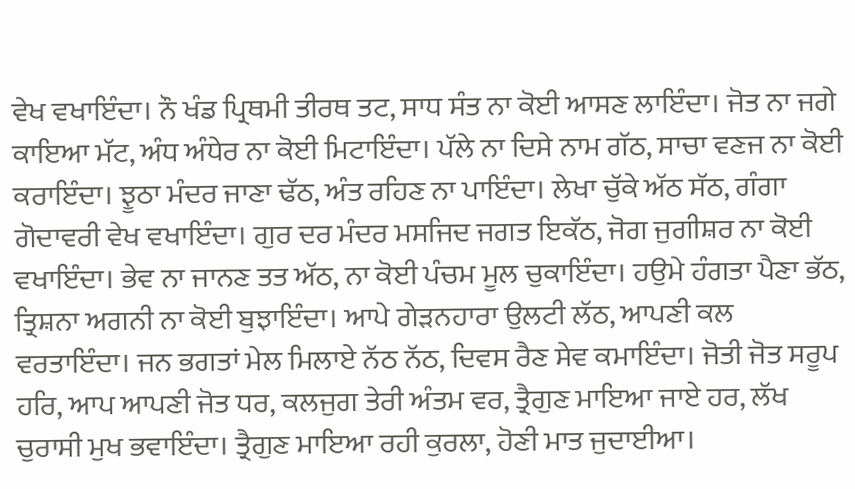ਵੇਖ ਵਖਾਇੰਦਾ। ਨੌ ਖੰਡ ਪ੍ਰਿਥਮੀ ਤੀਰਥ ਤਟ, ਸਾਧ ਸੰਤ ਨਾ ਕੋਈ ਆਸਣ ਲਾਇੰਦਾ। ਜੋਤ ਨਾ ਜਗੇ ਕਾਇਆ ਮੱਟ, ਅੰਧ ਅੰਧੇਰ ਨਾ ਕੋਈ ਮਿਟਾਇੰਦਾ। ਪੱਲੇ ਨਾ ਦਿਸੇ ਨਾਮ ਗੱਠ, ਸਾਚਾ ਵਣਜ ਨਾ ਕੋਈ ਕਰਾਇੰਦਾ। ਝੂਠਾ ਮੰਦਰ ਜਾਣਾ ਢੱਠ, ਅੰਤ ਰਹਿਣ ਨਾ ਪਾਇੰਦਾ। ਲੇਖਾ ਚੁੱਕੇ ਅੱਠ ਸੱਠ, ਗੰਗਾ ਗੋਦਾਵਰੀ ਵੇਖ ਵਖਾਇੰਦਾ। ਗੁਰ ਦਰ ਮੰਦਰ ਮਸਜਿਦ ਜਗਤ ਇਕੱਠ, ਜੋਗ ਜੁਗੀਸ਼ਰ ਨਾ ਕੋਈ ਵਖਾਇੰਦਾ। ਭੇਵ ਨਾ ਜਾਨਣ ਤਤ ਅੱਠ, ਨਾ ਕੋਈ ਪੰਚਮ ਮੂਲ ਚੁਕਾਇੰਦਾ। ਹਉਮੇ ਹੰਗਤਾ ਪੈਣਾ ਭੱਠ, ਤ੍ਰਿਸ਼ਨਾ ਅਗਨੀ ਨਾ ਕੋਈ ਬੁਝਾਇੰਦਾ। ਆਪੇ ਗੇੜਨਹਾਰਾ ਉਲਟੀ ਲੱਠ, ਆਪਣੀ ਕਲ ਵਰਤਾਇੰਦਾ। ਜਨ ਭਗਤਾਂ ਮੇਲ ਮਿਲਾਏ ਨੱਠ ਨੱਠ, ਦਿਵਸ ਰੈਣ ਸੇਵ ਕਮਾਇੰਦਾ। ਜੋਤੀ ਜੋਤ ਸਰੂਪ ਹਰਿ, ਆਪ ਆਪਣੀ ਜੋਤ ਧਰ, ਕਲਜੁਗ ਤੇਰੀ ਅੰਤਮ ਵਰ, ਤ੍ਰੈਗੁਣ ਮਾਇਆ ਜਾਏ ਹਰ, ਲੱਖ ਚੁਰਾਸੀ ਮੁਖ ਭਵਾਇੰਦਾ। ਤ੍ਰੈਗੁਣ ਮਾਇਆ ਰਹੀ ਕੁਰਲਾ, ਹੋਣੀ ਮਾਤ ਜੁਦਾਈਆ।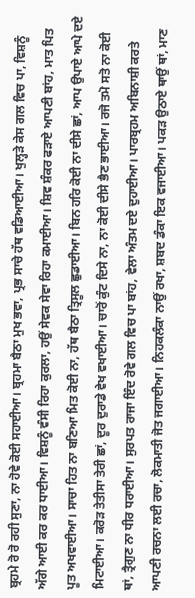ਬ੍ਰਹਮੇ ਰੋ ਰੋ ਰਹੀ ਸੁਣਾ, ਨਾ ਹੋਵੇ ਕੋਈ ਸਹਾਈਆ। ਬ੍ਰਹਮਾ ਬੈਠਾ ਮੁਖ ਭਵਾ, ਪ੍ਰਭ ਸਾਚੇ ਹੱਥ ਵਡਿਆਈਆ। ਖੁਲ੍ਹੜੇ ਕੇਸ ਗਲ ਵਿਚ ਪਾ, ਵਿਸ਼ਨੂੰ ਅੱਗੇ ਆਈ ਕਰ ਕਰ ਧਾਈਆ। ਵਿਸ਼ਨੂੰ ਵੰਸੀ ਰਿਹਾ ਕੁਰਲਾ, ਹਉਂ ਸੇਵਕ ਸੇਵਾ ਰਿਹਾ ਕਮਾਈਆ। ਸ਼ਿਵ ਸ਼ੰਕਰ ਫੜਾਏ ਆਪਣੀ ਬਾਂਹ, ਮਾਤ ਪਿਤ ਪੂਤ ਅਖਵਾਈਆ। ਸਾਚਾ ਹਿਤ ਨਾ ਬਣਿਆ ਮਿਤ ਕੋਈ ਨਾ, ਹੱਥ ਬੈਠਾ ਤ੍ਰਿਸੂਲ ਛੁਡਾਈਆ। ਬਿਨ ਹਰਿ ਕੋਈ ਨਾ ਦੀਸੇ ਛਾਂ, ਆਪ ਉਪਾਏ ਆਪੇ ਦਏ ਮਿਟਾਈਆ। ਕਰੋੜ ਤੇਤੀਸਾ ਤੇਰੀ ਛਾਂ, ਦੂਰ ਦੁਰਾਡੇ ਵੇਖ ਵਖਾਈਆ। ਚਾਰੋਂ ਕੁੰਟ ਦਿਸੇ ਨਾ, ਨਾ ਕੋਈ ਦੀਸੇ ਭੈਣ ਭਾਈਆ। ਰਜੋ ਤਮੋ ਸਤੋ ਨਾ ਕੋਈ ਥਾਂ, ਤ੍ਰੈਗੁਣ ਨਾ ਧੀਰ ਧਰਾਈਆ। ਸੁਰਪਤ ਰਾਜਾ ਇੰਦ ਰੋਵੇ ਗਲ ਵਿਚ ਪਾ ਬਾਂਹ, ਵੇਲਾ ਅੰਤਮ ਦਏ ਦੁਹਾਈਆ। ਪਾਰਬ੍ਰਹਮ ਅਬਿਨਾਸ਼ੀ ਕਰਤੇ ਆਪਣੀ ਰਚਨਾ ਲਈ ਰਚਾ, ਲੋਕਮਾਤੀ ਜੋਤ ਜਗਾਈਆ। ਨਿਹਕਲੰਕਾ ਨਾਉਂ ਰਖਾ, ਸ਼ਬਦ ਡੰਕਾ ਇਕ ਵਜਾਈਆ। ਪਕੜ ਉਠਾਏ ਥਾਉਂ ਥਾਂ, ਮਾਣ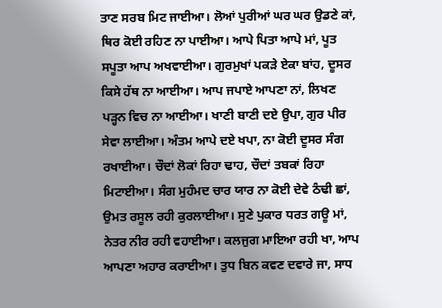ਤਾਣ ਸਰਬ ਮਿਟ ਜਾਈਆ। ਲੋਆਂ ਪੁਰੀਆਂ ਘਰ ਘਰ ਉਡਣੇ ਕਾਂ, ਥਿਰ ਕੋਈ ਰਹਿਣ ਨਾ ਪਾਈਆ। ਆਪੇ ਪਿਤਾ ਆਪੇ ਮਾਂ, ਪੂਤ ਸਪੂਤਾ ਆਪ ਅਖਵਾਈਆ। ਗੁਰਮੁਖਾਂ ਪਕੜੇ ਏਕਾ ਬਾਂਹ, ਦੂਸਰ ਕਿਸੇ ਹੱਥ ਨਾ ਆਈਆ। ਆਪ ਜਪਾਏ ਆਪਣਾ ਨਾਂ, ਲਿਖਣ ਪੜ੍ਹਨ ਵਿਚ ਨਾ ਆਈਆ। ਖਾਣੀ ਬਾਣੀ ਦਏ ਉਪਾ, ਗੁਰ ਪੀਰ ਸੇਵਾ ਲਾਈਆ। ਅੰਤਮ ਆਪੇ ਦਏ ਖਪਾ, ਨਾ ਕੋਈ ਦੂਸਰ ਸੰਗ ਰਖਾਈਆ। ਚੌਦਾਂ ਲੋਕਾਂ ਰਿਹਾ ਢਾਹ, ਚੌਦਾਂ ਤਬਕਾਂ ਰਿਹਾ ਮਿਟਾਈਆ। ਸੰਗ ਮੁਹੰਮਦ ਚਾਰ ਯਾਰ ਨਾ ਕੋਈ ਦੇਵੇ ਠੰਢੀ ਛਾਂ, ਉਮਤ ਰਸੂਲ ਰਹੀ ਕੁਰਲਾਈਆ। ਸੁਣੇ ਪੁਕਾਰ ਧਰਤ ਗਊ ਮਾਂ, ਨੇਤਰ ਨੀਰ ਰਹੀ ਵਹਾਈਆ। ਕਲਜੁਗ ਮਾਇਆ ਰਹੀ ਖਾ, ਆਪ ਆਪਣਾ ਅਹਾਰ ਕਰਾਈਆ। ਤੁਧ ਬਿਨ ਕਵਣ ਦਵਾਰੇ ਜਾ, ਸਾਧ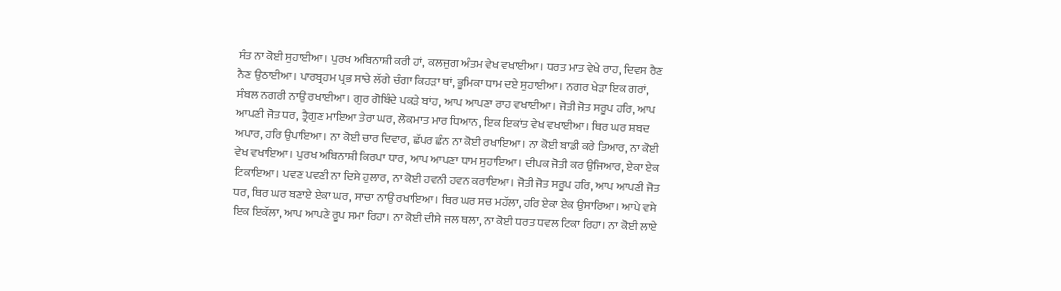ਸੰਤ ਨਾ ਕੋਈ ਸੁਹਾਈਆ। ਪੁਰਖ ਅਬਿਨਾਸ਼ੀ ਕਰੀ ਹਾਂ, ਕਲਜੁਗ ਅੰਤਮ ਵੇਖ ਵਖਾਈਆ। ਧਰਤ ਮਾਤ ਵੇਖੇ ਰਾਹ, ਦਿਵਸ ਰੈਣ ਨੈਣ ਉਠਾਈਆ। ਪਾਰਬ੍ਰਹਮ ਪ੍ਰਭ ਸਾਚੇ ਲੱਗੇ ਚੰਗਾ ਕਿਹੜਾ ਥਾਂ, ਭੂਮਿਕਾ ਧਾਮ ਦਏ ਸੁਹਾਈਆ। ਨਗਰ ਖੇੜਾ ਇਕ ਗਰਾਂ, ਸੰਬਲ ਨਗਰੀ ਨਾਉਂ ਰਖਾਈਆ। ਗੁਰ ਗੋਬਿੰਦੇ ਪਕੜੇ ਬਾਂਹ, ਆਪ ਆਪਣਾ ਰਾਹ ਵਖਾਈਆ। ਜੋਤੀ ਜੋਤ ਸਰੂਪ ਹਰਿ, ਆਪ ਆਪਣੀ ਜੋਤ ਧਰ, ਤ੍ਰੈਗੁਣ ਮਾਇਆ ਤੇਰਾ ਘਰ, ਲੋਕਮਾਤ ਮਾਰ ਧਿਆਨ, ਇਕ ਇਕਾਂਤ ਵੇਖ ਵਖਾਈਆ। ਥਿਰ ਘਰ ਸ਼ਬਦ ਅਪਾਰ, ਹਰਿ ਉਪਾਇਆ। ਨਾ ਕੋਈ ਚਾਰ ਦਿਵਾਰ, ਛੱਪਰ ਛੰਨ ਨਾ ਕੋਈ ਰਖਾਇਆ। ਨਾ ਕੋਈ ਬਾਡੀ ਕਰੇ ਤਿਆਰ, ਨਾ ਕੋਈ ਵੇਖ ਵਖਾਇਆ। ਪੁਰਖ ਅਬਿਨਾਸ਼ੀ ਕਿਰਪਾ ਧਾਰ, ਆਪ ਆਪਣਾ ਧਾਮ ਸੁਹਾਇਆ। ਦੀਪਕ ਜੋਤੀ ਕਰ ਉਜਿਆਰ, ਏਕਾ ਏਕ ਟਿਕਾਇਆ। ਪਵਣ ਪਵਣੀ ਨਾ ਦਿਸੇ ਹੁਲਾਰ, ਨਾ ਕੋਈ ਹਵਨੀ ਹਵਨ ਕਰਾਇਆ। ਜੋਤੀ ਜੋਤ ਸਰੂਪ ਹਰਿ, ਆਪ ਆਪਣੀ ਜੋਤ ਧਰ, ਥਿਰ ਘਰ ਬਣਾਏ ਏਕਾ ਘਰ, ਸਾਚਾ ਨਾਉਂ ਰਖਾਇਆ। ਥਿਰ ਘਰ ਸਚ ਮਹੱਲਾ, ਹਰਿ ਏਕਾ ਏਕ ਉਸਾਰਿਆ। ਆਪੇ ਵਸੇ ਇਕ ਇਕੱਲਾ, ਆਪ ਆਪਣੇ ਰੂਪ ਸਮਾ ਰਿਹਾ। ਨਾ ਕੋਈ ਦੀਸੇ ਜਲ ਥਲਾ, ਨਾ ਕੋਈ ਧਰਤ ਧਵਲ ਟਿਕਾ ਰਿਹਾ। ਨਾ ਕੋਈ ਲਾਏ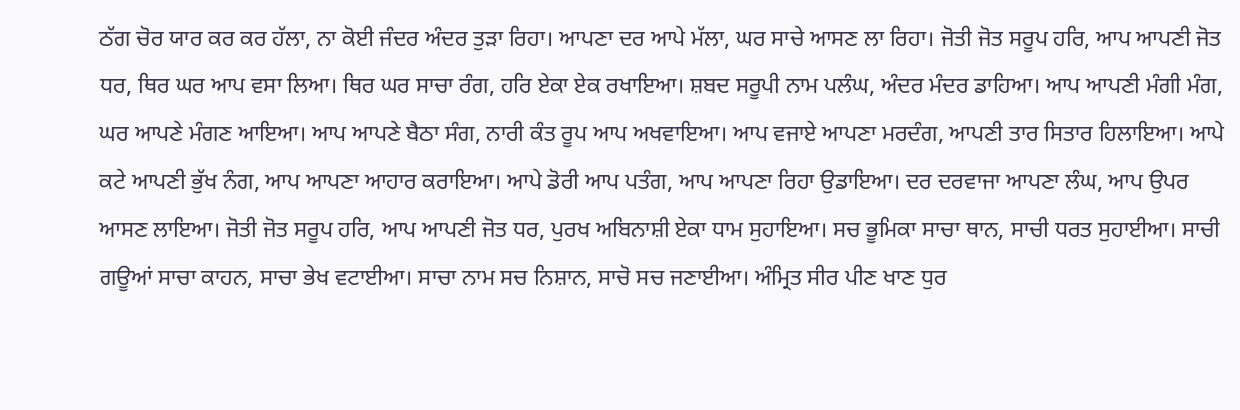ਠੱਗ ਚੋਰ ਯਾਰ ਕਰ ਕਰ ਹੱਲਾ, ਨਾ ਕੋਈ ਜੰਦਰ ਅੰਦਰ ਤੁੜਾ ਰਿਹਾ। ਆਪਣਾ ਦਰ ਆਪੇ ਮੱਲਾ, ਘਰ ਸਾਚੇ ਆਸਣ ਲਾ ਰਿਹਾ। ਜੋਤੀ ਜੋਤ ਸਰੂਪ ਹਰਿ, ਆਪ ਆਪਣੀ ਜੋਤ ਧਰ, ਥਿਰ ਘਰ ਆਪ ਵਸਾ ਲਿਆ। ਥਿਰ ਘਰ ਸਾਚਾ ਰੰਗ, ਹਰਿ ਏਕਾ ਏਕ ਰਖਾਇਆ। ਸ਼ਬਦ ਸਰੂਪੀ ਨਾਮ ਪਲੰਘ, ਅੰਦਰ ਮੰਦਰ ਡਾਹਿਆ। ਆਪ ਆਪਣੀ ਮੰਗੀ ਮੰਗ, ਘਰ ਆਪਣੇ ਮੰਗਣ ਆਇਆ। ਆਪ ਆਪਣੇ ਬੈਠਾ ਸੰਗ, ਨਾਰੀ ਕੰਤ ਰੂਪ ਆਪ ਅਖਵਾਇਆ। ਆਪ ਵਜਾਏ ਆਪਣਾ ਮਰਦੰਗ, ਆਪਣੀ ਤਾਰ ਸਿਤਾਰ ਹਿਲਾਇਆ। ਆਪੇ ਕਟੇ ਆਪਣੀ ਭੁੱਖ ਨੰਗ, ਆਪ ਆਪਣਾ ਆਹਾਰ ਕਰਾਇਆ। ਆਪੇ ਡੋਰੀ ਆਪ ਪਤੰਗ, ਆਪ ਆਪਣਾ ਰਿਹਾ ਉਡਾਇਆ। ਦਰ ਦਰਵਾਜਾ ਆਪਣਾ ਲੰਘ, ਆਪ ਉਪਰ ਆਸਣ ਲਾਇਆ। ਜੋਤੀ ਜੋਤ ਸਰੂਪ ਹਰਿ, ਆਪ ਆਪਣੀ ਜੋਤ ਧਰ, ਪੁਰਖ ਅਬਿਨਾਸ਼ੀ ਏਕਾ ਧਾਮ ਸੁਹਾਇਆ। ਸਚ ਭੂਮਿਕਾ ਸਾਚਾ ਥਾਨ, ਸਾਚੀ ਧਰਤ ਸੁਹਾਈਆ। ਸਾਚੀ ਗਊਆਂ ਸਾਚਾ ਕਾਹਨ, ਸਾਚਾ ਭੇਖ ਵਟਾਈਆ। ਸਾਚਾ ਨਾਮ ਸਚ ਨਿਸ਼ਾਨ, ਸਾਚੋ ਸਚ ਜਣਾਈਆ। ਅੰਮ੍ਰਿਤ ਸੀਰ ਪੀਣ ਖਾਣ ਧੁਰ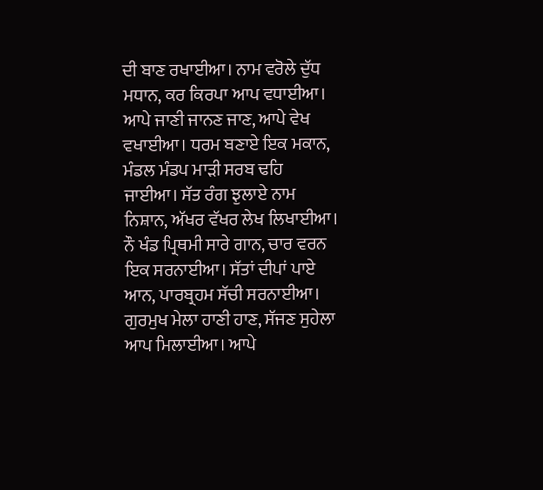ਦੀ ਬਾਣ ਰਖਾਈਆ। ਨਾਮ ਵਰੋਲੇ ਦੁੱਧ ਮਧਾਨ, ਕਰ ਕਿਰਪਾ ਆਪ ਵਧਾਈਆ। ਆਪੇ ਜਾਣੀ ਜਾਨਣ ਜਾਣ, ਆਪੇ ਵੇਖ ਵਖਾਈਆ। ਧਰਮ ਬਣਾਏ ਇਕ ਮਕਾਨ, ਮੰਡਲ ਮੰਡਪ ਮਾੜੀ ਸਰਬ ਢਹਿ ਜਾਈਆ। ਸੱਤ ਰੰਗ ਝੁਲਾਏ ਨਾਮ ਨਿਸ਼ਾਨ, ਅੱਖਰ ਵੱਖਰ ਲੇਖ ਲਿਖਾਈਆ। ਨੌ ਖੰਡ ਪ੍ਰਿਥਮੀ ਸਾਰੇ ਗਾਨ, ਚਾਰ ਵਰਨ ਇਕ ਸਰਨਾਈਆ। ਸੱਤਾਂ ਦੀਪਾਂ ਪਾਏ ਆਨ, ਪਾਰਬ੍ਰਹਮ ਸੱਚੀ ਸਰਨਾਈਆ। ਗੁਰਮੁਖ ਮੇਲਾ ਹਾਣੀ ਹਾਣ, ਸੱਜਣ ਸੁਹੇਲਾ ਆਪ ਮਿਲਾਈਆ। ਆਪੇ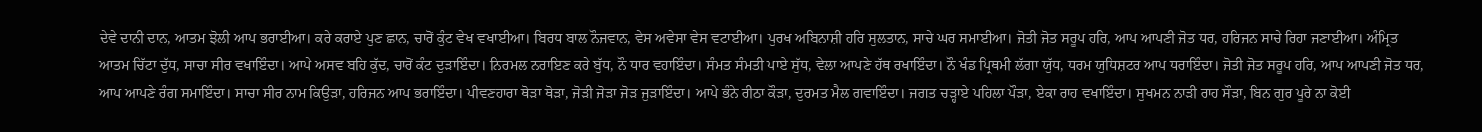ਦੇਵੇ ਦਾਨੀ ਦਾਨ, ਆਤਮ ਝੋਲੀ ਆਪ ਭਰਾਈਆ। ਕਰੇ ਕਰਾਏ ਪੁਣ ਛਾਨ, ਚਾਰੋਂ ਕੁੰਟ ਵੇਖ ਵਖਾਈਆ। ਬਿਰਧ ਬਾਲ ਨੌਜਵਾਨ, ਵੇਸ ਅਵੇਸਾ ਵੇਸ ਵਟਾਈਆ। ਪੁਰਖ ਅਬਿਨਾਸ਼ੀ ਹਰਿ ਸੁਲਤਾਨ, ਸਾਚੇ ਘਰ ਸਮਾਈਆ। ਜੋਤੀ ਜੋਤ ਸਰੂਪ ਹਰਿ, ਆਪ ਆਪਣੀ ਜੋਤ ਧਰ, ਹਰਿਜਨ ਸਾਚੇ ਰਿਹਾ ਜਣਾਈਆ। ਅੰਮ੍ਰਿਤ ਆਤਮ ਚਿੱਟਾ ਦੁੱਧ, ਸਾਚਾ ਸੀਰ ਵਖਾਇੰਦਾ। ਆਪੇ ਅਸਵ ਬਹਿ ਕੁੱਦ, ਚਾਰੋਂ ਕੰਟ ਦੁੜਾਇੰਦਾ। ਨਿਰਮਲ ਨਰਾਇਣ ਕਰੇ ਬੁੱਧ, ਨੌ ਧਾਰ ਵਹਾਇੰਦਾ। ਸੰਮਤ ਸੰਮਤੀ ਪਾਏ ਸੁੱਧ, ਵੇਲਾ ਆਪਣੇ ਹੱਥ ਰਖਾਇੰਦਾ। ਨੌ ਖੰਡ ਪ੍ਰਿਥਮੀ ਲੱਗਾ ਯੁੱਧ, ਧਰਮ ਯੁਧਿਸ਼ਟਰ ਆਪ ਧਰਾਇੰਦਾ। ਜੋਤੀ ਜੋਤ ਸਰੂਪ ਹਰਿ, ਆਪ ਆਪਣੀ ਜੋਤ ਧਰ, ਆਪ ਆਪਣੇ ਰੰਗ ਸਮਾਇੰਦਾ। ਸਾਚਾ ਸੀਰ ਨਾਮ ਕਿਉੜਾ, ਹਰਿਜਨ ਆਪ ਭਰਾਇੰਦਾ। ਪੀਵਣਹਾਰਾ ਥੋੜਾ ਥੋੜਾ, ਜੋੜੀ ਜੋੜਾ ਜੋੜ ਜੁੜਾਇੰਦਾ। ਆਪੇ ਭੰਨੇ ਰੀਠਾ ਕੌੜਾ, ਦੁਰਮਤ ਮੈਲ ਗਵਾਇੰਦਾ। ਜਗਤ ਚੜ੍ਹਾਏ ਪਹਿਲਾ ਪੌੜਾ, ਏਕਾ ਰਾਹ ਵਖਾਇੰਦਾ। ਸੁਖਮਨ ਨਾੜੀ ਰਾਹ ਸੌੜਾ, ਬਿਨ ਗੁਰ ਪੂਰੇ ਨਾ ਕੋਈ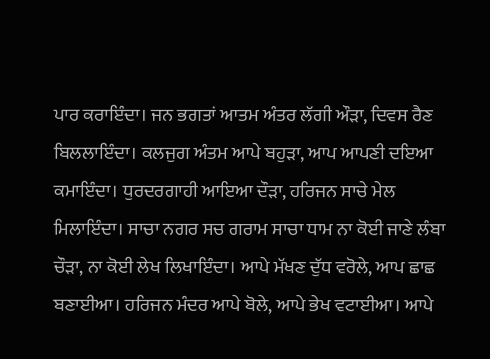ਪਾਰ ਕਰਾਇੰਦਾ। ਜਨ ਭਗਤਾਂ ਆਤਮ ਅੰਤਰ ਲੱਗੀ ਔੜਾ, ਦਿਵਸ ਰੈਣ ਬਿਲਲਾਇੰਦਾ। ਕਲਜੁਗ ਅੰਤਮ ਆਪੇ ਬਹੁੜਾ, ਆਪ ਆਪਣੀ ਦਇਆ ਕਮਾਇੰਦਾ। ਧੁਰਦਰਗਾਹੀ ਆਇਆ ਦੌੜਾ, ਹਰਿਜਨ ਸਾਚੇ ਮੇਲ ਮਿਲਾਇੰਦਾ। ਸਾਚਾ ਨਗਰ ਸਚ ਗਰਾਮ ਸਾਚਾ ਧਾਮ ਨਾ ਕੋਈ ਜਾਣੇ ਲੰਬਾ ਚੌੜਾ, ਨਾ ਕੋਈ ਲੇਖ ਲਿਖਾਇੰਦਾ। ਆਪੇ ਮੱਖਣ ਦੁੱਧ ਵਰੋਲੇ, ਆਪ ਛਾਛ ਬਣਾਈਆ। ਹਰਿਜਨ ਮੰਦਰ ਆਪੇ ਬੋਲੇ, ਆਪੇ ਭੇਖ ਵਟਾਈਆ। ਆਪੇ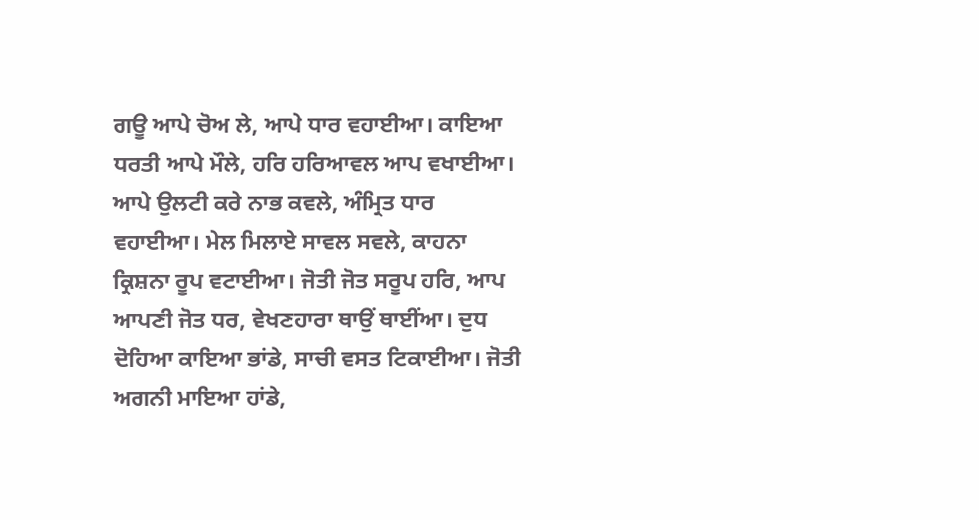ਗਊ ਆਪੇ ਚੋਅ ਲੇ, ਆਪੇ ਧਾਰ ਵਹਾਈਆ। ਕਾਇਆ ਧਰਤੀ ਆਪੇ ਮੌਲੇ, ਹਰਿ ਹਰਿਆਵਲ ਆਪ ਵਖਾਈਆ। ਆਪੇ ਉਲਟੀ ਕਰੇ ਨਾਭ ਕਵਲੇ, ਅੰਮ੍ਰਿਤ ਧਾਰ ਵਹਾਈਆ। ਮੇਲ ਮਿਲਾਏ ਸਾਵਲ ਸਵਲੇ, ਕਾਹਨਾ ਕ੍ਰਿਸ਼ਨਾ ਰੂਪ ਵਟਾਈਆ। ਜੋਤੀ ਜੋਤ ਸਰੂਪ ਹਰਿ, ਆਪ ਆਪਣੀ ਜੋਤ ਧਰ, ਵੇਖਣਹਾਰਾ ਥਾਉਂ ਥਾਈਂਆ। ਦੁਧ ਦੋਹਿਆ ਕਾਇਆ ਭਾਂਡੇ, ਸਾਚੀ ਵਸਤ ਟਿਕਾਈਆ। ਜੋਤੀ ਅਗਨੀ ਮਾਇਆ ਹਾਂਡੇ,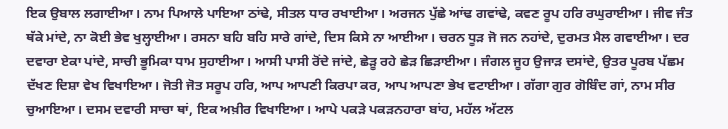ਇਕ ਉਬਾਲ ਲਗਾਈਆ। ਨਾਮ ਪਿਆਲੇ ਪਾਇਆ ਠਾਂਢੇ, ਸੀਤਲ ਧਾਰ ਰਖਾਈਆ। ਅਰਜਨ ਪੁੱਛੇ ਆਂਢ ਗਵਾਂਢੇ, ਕਵਣ ਰੂਪ ਹਰਿ ਰਘੁਰਾਈਆ। ਜੀਵ ਜੰਤ ਥੱਕੇ ਮਾਂਦੇ, ਨਾ ਕੋਈ ਭੇਵ ਖੁਲ੍ਹਾਈਆ। ਰਸਨਾ ਬਹਿ ਬਹਿ ਸਾਰੇ ਗਾਂਦੇ, ਦਿਸ ਕਿਸੇ ਨਾ ਆਈਆ। ਚਰਨ ਧੂੜ ਜੋ ਜਨ ਨਹਾਂਦੇ, ਦੁਰਮਤ ਮੈਲ ਗਵਾਈਆ। ਦਰ ਦਵਾਰਾ ਏਕਾ ਪਾਂਦੇ, ਸਾਚੀ ਭੂਮਿਕਾ ਧਾਮ ਸੁਹਾਈਆ। ਆਸੀ ਪਾਸੀ ਰੋਂਦੇ ਜਾਂਦੇ, ਛੇੜੂ ਰਹੇ ਛੇੜ ਛਿੜਾਈਆ। ਜੰਗਲ ਜੂਹ ਉਜਾੜ ਦਸਾਂਦੇ, ਉਤਰ ਪੂਰਬ ਪੱਛਮ ਦੱਖਣ ਦਿਸ਼ਾ ਵੇਖ ਵਿਖਾਇਆ। ਜੋਤੀ ਜੋਤ ਸਰੂਪ ਹਰਿ, ਆਪ ਆਪਣੀ ਕਿਰਪਾ ਕਰ, ਆਪ ਆਪਣਾ ਭੇਖ ਵਟਾਈਆ। ਗੱਗਾ ਗੁਰ ਗੋਬਿੰਦ ਗਾਂ, ਨਾਮ ਸੀਰ ਚੁਆਇਆ। ਦਸਮ ਦਵਾਰੀ ਸਾਚਾ ਥਾਂ, ਇਕ ਅਖ਼ੀਰ ਵਿਖਾਇਆ। ਆਪੇ ਪਕੜੇ ਪਕੜਨਹਾਰਾ ਬਾਂਹ, ਮਹੱਲ ਅੱਟਲ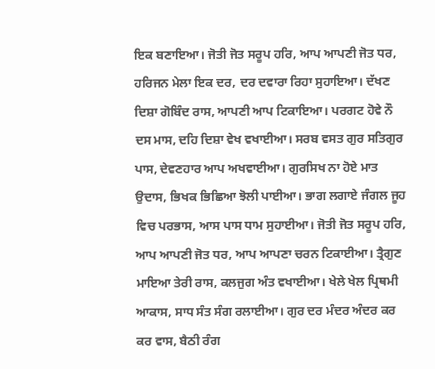ਇਕ ਬਣਾਇਆ। ਜੋਤੀ ਜੋਤ ਸਰੂਪ ਹਰਿ, ਆਪ ਆਪਣੀ ਜੋਤ ਧਰ, ਹਰਿਜਨ ਮੇਲਾ ਇਕ ਦਰ, ਦਰ ਦਵਾਰਾ ਰਿਹਾ ਸੁਹਾਇਆ। ਦੱਖਣ ਦਿਸ਼ਾ ਗੋਬਿੰਦ ਰਾਸ, ਆਪਣੀ ਆਪ ਟਿਕਾਇਆ। ਪਰਗਟ ਹੋਵੇ ਨੌ ਦਸ ਮਾਸ, ਦਹਿ ਦਿਸ਼ਾ ਵੇਖ ਵਖਾਈਆ। ਸਰਬ ਵਸਤ ਗੁਰ ਸਤਿਗੁਰ ਪਾਸ, ਦੇਵਣਹਾਰ ਆਪ ਅਖਵਾਈਆ। ਗੁਰਸਿਖ ਨਾ ਹੋਏ ਮਾਤ ਉਦਾਸ, ਭਿਖਕ ਭਿਛਿਆ ਝੋਲੀ ਪਾਈਆ। ਭਾਗ ਲਗਾਏ ਜੰਗਲ ਜੂਹ ਵਿਚ ਪਰਭਾਸ, ਆਸ ਪਾਸ ਧਾਮ ਸੁਹਾਈਆ। ਜੋਤੀ ਜੋਤ ਸਰੂਪ ਹਰਿ, ਆਪ ਆਪਣੀ ਜੋਤ ਧਰ, ਆਪ ਆਪਣਾ ਚਰਨ ਟਿਕਾਈਆ। ਤ੍ਰੈਗੁਣ ਮਾਇਆ ਤੇਰੀ ਰਾਸ, ਕਲਜੁਗ ਅੰਤ ਵਖਾਈਆ। ਖੇਲੇ ਖੇਲ ਪ੍ਰਿਥਮੀ ਆਕਾਸ, ਸਾਧ ਸੰਤ ਸੰਗ ਰਲਾਈਆ। ਗੁਰ ਦਰ ਮੰਦਰ ਅੰਦਰ ਕਰ ਕਰ ਵਾਸ, ਬੈਠੀ ਰੰਗ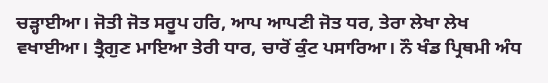ਚੜ੍ਹਾਈਆ। ਜੋਤੀ ਜੋਤ ਸਰੂਪ ਹਰਿ, ਆਪ ਆਪਣੀ ਜੋਤ ਧਰ, ਤੇਰਾ ਲੇਖਾ ਲੇਖ ਵਖਾਈਆ। ਤ੍ਰੈਗੁਣ ਮਾਇਆ ਤੇਰੀ ਧਾਰ, ਚਾਰੋਂ ਕੁੰਟ ਪਸਾਰਿਆ। ਨੌ ਖੰਡ ਪ੍ਰਿਥਮੀ ਅੰਧ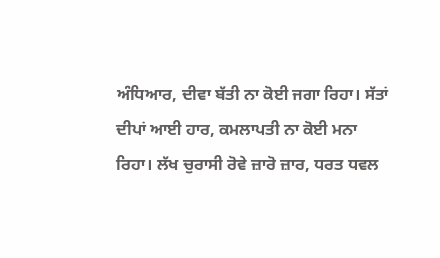ਅੰਧਿਆਰ, ਦੀਵਾ ਬੱਤੀ ਨਾ ਕੋਈ ਜਗਾ ਰਿਹਾ। ਸੱਤਾਂ ਦੀਪਾਂ ਆਈ ਹਾਰ, ਕਮਲਾਪਤੀ ਨਾ ਕੋਈ ਮਨਾ ਰਿਹਾ। ਲੱਖ ਚੁਰਾਸੀ ਰੋਵੇ ਜ਼ਾਰੋ ਜ਼ਾਰ, ਧਰਤ ਧਵਲ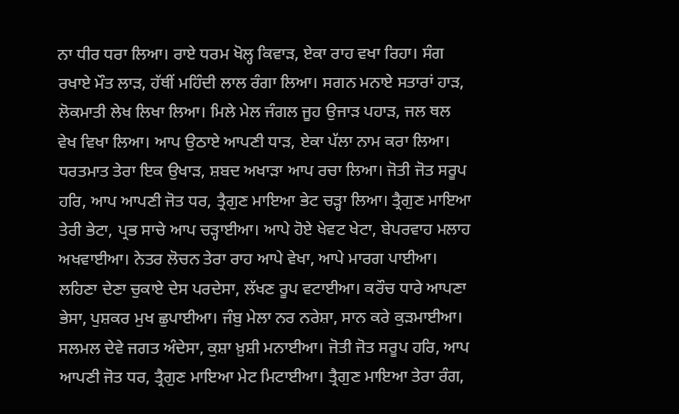ਨਾ ਧੀਰ ਧਰਾ ਲਿਆ। ਰਾਏ ਧਰਮ ਖੋਲ੍ਹ ਕਿਵਾੜ, ਏਕਾ ਰਾਹ ਵਖਾ ਰਿਹਾ। ਸੰਗ ਰਖਾਏ ਮੌਤ ਲਾੜ, ਹੱਥੀਂ ਮਹਿੰਦੀ ਲਾਲ ਰੰਗਾ ਲਿਆ। ਸਗਨ ਮਨਾਏ ਸਤਾਰਾਂ ਹਾੜ, ਲੋਕਮਾਤੀ ਲੇਖ ਲਿਖਾ ਲਿਆ। ਮਿਲੇ ਮੇਲ ਜੰਗਲ ਜੂਹ ਉਜਾੜ ਪਹਾੜ, ਜਲ ਥਲ ਵੇਖ ਵਿਖਾ ਲਿਆ। ਆਪ ਉਠਾਏ ਆਪਣੀ ਧਾੜ, ਏਕਾ ਪੱਲਾ ਨਾਮ ਕਰਾ ਲਿਆ। ਧਰਤਮਾਤ ਤੇਰਾ ਇਕ ਉਖਾੜ, ਸ਼ਬਦ ਅਖਾੜਾ ਆਪ ਰਚਾ ਲਿਆ। ਜੋਤੀ ਜੋਤ ਸਰੂਪ ਹਰਿ, ਆਪ ਆਪਣੀ ਜੋਤ ਧਰ, ਤ੍ਰੈਗੁਣ ਮਾਇਆ ਭੇਟ ਚੜ੍ਹਾ ਲਿਆ। ਤ੍ਰੈਗੁਣ ਮਾਇਆ ਤੇਰੀ ਭੇਟਾ, ਪ੍ਰਭ ਸਾਚੇ ਆਪ ਚੜ੍ਹਾਈਆ। ਆਪੇ ਹੋਏ ਖੇਵਟ ਖੇਟਾ, ਬੇਪਰਵਾਹ ਮਲਾਹ ਅਖਵਾਈਆ। ਨੇਤਰ ਲੋਚਨ ਤੇਰਾ ਰਾਹ ਆਪੇ ਵੇਖਾ, ਆਪੇ ਮਾਰਗ ਪਾਈਆ। ਲਹਿਣਾ ਦੇਣਾ ਚੁਕਾਏ ਦੇਸ ਪਰਦੇਸਾ, ਲੱਖਣ ਰੂਪ ਵਟਾਈਆ। ਕਰੌਚ ਧਾਰੇ ਆਪਣਾ ਭੇਸਾ, ਪੁਸ਼ਕਰ ਮੁਖ ਛੁਪਾਈਆ। ਜੰਬੁ ਮੇਲਾ ਨਰ ਨਰੇਸ਼ਾ, ਸਾਨ ਕਰੇ ਕੁੜਮਾਈਆ। ਸਲਮਲ ਦੇਵੇ ਜਗਤ ਅੰਦੇਸਾ, ਕੁਸ਼ਾ ਖ਼ੁਸ਼ੀ ਮਨਾਈਆ। ਜੋਤੀ ਜੋਤ ਸਰੂਪ ਹਰਿ, ਆਪ ਆਪਣੀ ਜੋਤ ਧਰ, ਤ੍ਰੈਗੁਣ ਮਾਇਆ ਮੇਟ ਮਿਟਾਈਆ। ਤ੍ਰੈਗੁਣ ਮਾਇਆ ਤੇਰਾ ਰੰਗ,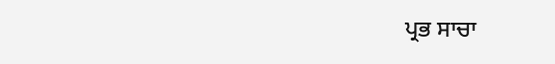ਪ੍ਰਭ ਸਾਚਾ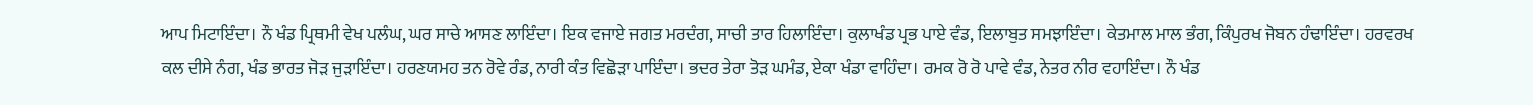ਆਪ ਮਿਟਾਇੰਦਾ। ਨੌ ਖੰਡ ਪ੍ਰਿਥਮੀ ਵੇਖ ਪਲੰਘ, ਘਰ ਸਾਚੇ ਆਸਣ ਲਾਇੰਦਾ। ਇਕ ਵਜਾਏ ਜਗਤ ਮਰਦੰਗ, ਸਾਚੀ ਤਾਰ ਹਿਲਾਇੰਦਾ। ਕੁਲਾਖੰਡ ਪ੍ਰਭ ਪਾਏ ਵੰਡ, ਇਲਾਬੁਤ ਸਮਝਾਇੰਦਾ। ਕੇਤਮਾਲ ਮਾਲ ਭੰਗ, ਕਿੰਪੁਰਖ ਜੋਬਨ ਹੰਢਾਇੰਦਾ। ਹਰਵਰਖ ਕਲ ਦੀਸੇ ਨੰਗ, ਖੰਡ ਭਾਰਤ ਜੋੜ ਜੁੜਾਇੰਦਾ। ਹਰਣਯਮਹ ਤਨ ਰੋਵੇ ਰੰਡ, ਨਾਰੀ ਕੰਤ ਵਿਛੋੜਾ ਪਾਇੰਦਾ। ਭਦਰ ਤੇਰਾ ਤੋੜ ਘਮੰਡ, ਏਕਾ ਖੰਡਾ ਵਾਹਿੰਦਾ। ਰਮਕ ਰੋ ਰੋ ਪਾਵੇ ਵੰਡ, ਨੇਤਰ ਨੀਰ ਵਹਾਇੰਦਾ। ਨੌ ਖੰਡ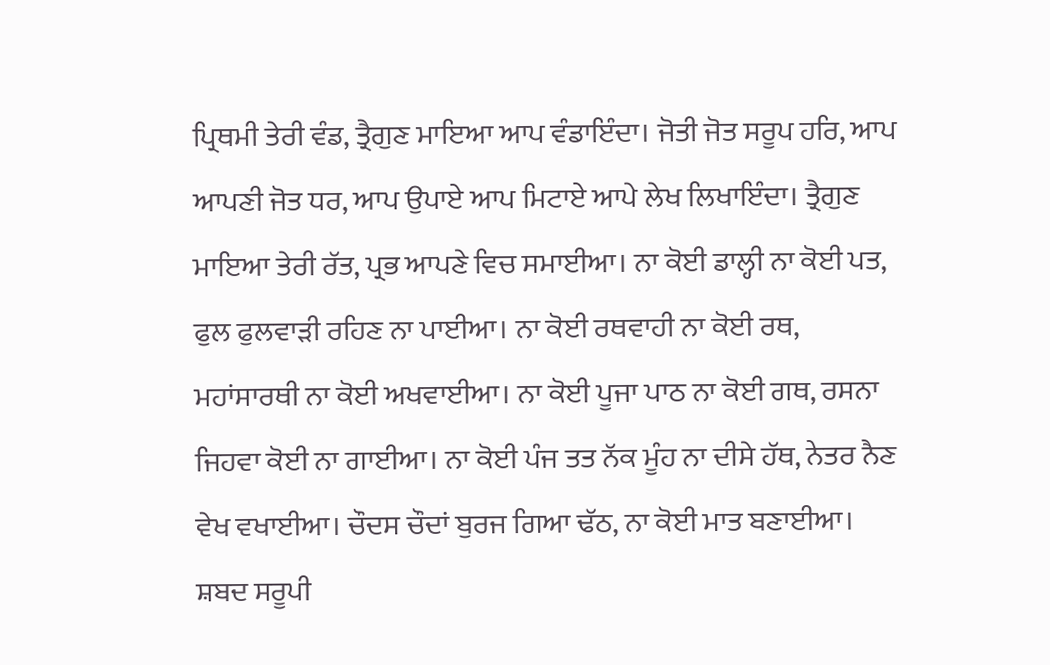ਪ੍ਰਿਥਮੀ ਤੇਰੀ ਵੰਡ, ਤ੍ਰੈਗੁਣ ਮਾਇਆ ਆਪ ਵੰਡਾਇੰਦਾ। ਜੋਤੀ ਜੋਤ ਸਰੂਪ ਹਰਿ, ਆਪ ਆਪਣੀ ਜੋਤ ਧਰ, ਆਪ ਉਪਾਏ ਆਪ ਮਿਟਾਏ ਆਪੇ ਲੇਖ ਲਿਖਾਇੰਦਾ। ਤ੍ਰੈਗੁਣ ਮਾਇਆ ਤੇਰੀ ਰੱਤ, ਪ੍ਰਭ ਆਪਣੇ ਵਿਚ ਸਮਾਈਆ। ਨਾ ਕੋਈ ਡਾਲ੍ਹੀ ਨਾ ਕੋਈ ਪਤ, ਫੁਲ ਫੁਲਵਾੜੀ ਰਹਿਣ ਨਾ ਪਾਈਆ। ਨਾ ਕੋਈ ਰਥਵਾਹੀ ਨਾ ਕੋਈ ਰਥ, ਮਹਾਂਸਾਰਥੀ ਨਾ ਕੋਈ ਅਖਵਾਈਆ। ਨਾ ਕੋਈ ਪੂਜਾ ਪਾਠ ਨਾ ਕੋਈ ਗਥ, ਰਸਨਾ ਜਿਹਵਾ ਕੋਈ ਨਾ ਗਾਈਆ। ਨਾ ਕੋਈ ਪੰਜ ਤਤ ਨੱਕ ਮੂੰਹ ਨਾ ਦੀਸੇ ਹੱਥ, ਨੇਤਰ ਨੈਣ ਵੇਖ ਵਖਾਈਆ। ਚੌਦਸ ਚੌਦਾਂ ਬੁਰਜ ਗਿਆ ਢੱਠ, ਨਾ ਕੋਈ ਮਾਤ ਬਣਾਈਆ। ਸ਼ਬਦ ਸਰੂਪੀ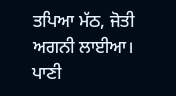ਤਪਿਆ ਮੱਠ, ਜੋਤੀ ਅਗਨੀ ਲਾਈਆ। ਪਾਣੀ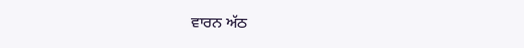ਵਾਰਨ ਅੱਠ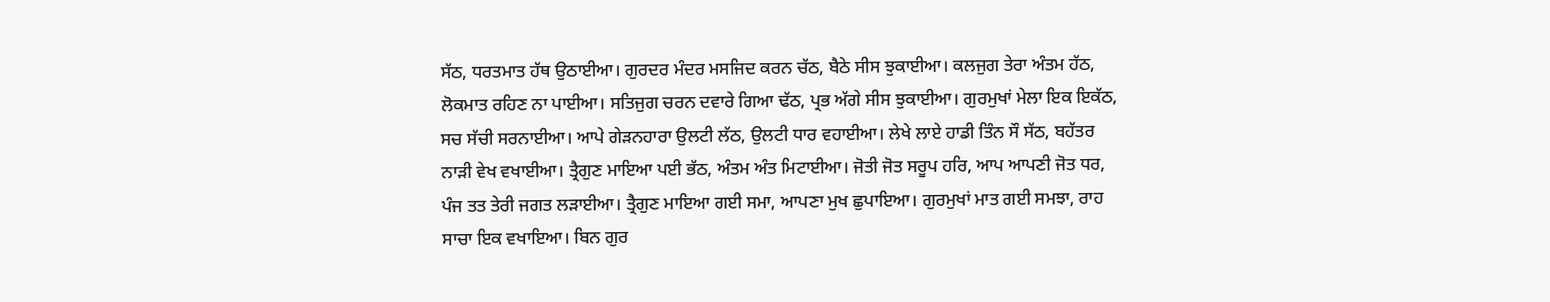ਸੱਠ, ਧਰਤਮਾਤ ਹੱਥ ਉਠਾਈਆ। ਗੁਰਦਰ ਮੰਦਰ ਮਸਜਿਦ ਕਰਨ ਚੱਠ, ਬੈਠੇ ਸੀਸ ਝੁਕਾਈਆ। ਕਲਜੁਗ ਤੇਰਾ ਅੰਤਮ ਹੱਠ, ਲੋਕਮਾਤ ਰਹਿਣ ਨਾ ਪਾਈਆ। ਸਤਿਜੁਗ ਚਰਨ ਦਵਾਰੇ ਗਿਆ ਢੱਠ, ਪ੍ਰਭ ਅੱਗੇ ਸੀਸ ਝੁਕਾਈਆ। ਗੁਰਮੁਖਾਂ ਮੇਲਾ ਇਕ ਇਕੱਠ, ਸਚ ਸੱਚੀ ਸਰਨਾਈਆ। ਆਪੇ ਗੇੜਨਹਾਰਾ ਉਲਟੀ ਲੱਠ, ਉਲਟੀ ਧਾਰ ਵਹਾਈਆ। ਲੇਖੇ ਲਾਏ ਹਾਡੀ ਤਿੰਨ ਸੌ ਸੱਠ, ਬਹੱਤਰ ਨਾੜੀ ਵੇਖ ਵਖਾਈਆ। ਤ੍ਰੈਗੁਣ ਮਾਇਆ ਪਈ ਭੱਠ, ਅੰਤਮ ਅੰਤ ਮਿਟਾਈਆ। ਜੋਤੀ ਜੋਤ ਸਰੂਪ ਹਰਿ, ਆਪ ਆਪਣੀ ਜੋਤ ਧਰ, ਪੰਜ ਤਤ ਤੇਰੀ ਜਗਤ ਲੜਾਈਆ। ਤ੍ਰੈਗੁਣ ਮਾਇਆ ਗਈ ਸਮਾ, ਆਪਣਾ ਮੁਖ ਛੁਪਾਇਆ। ਗੁਰਮੁਖਾਂ ਮਾਤ ਗਈ ਸਮਝਾ, ਰਾਹ ਸਾਚਾ ਇਕ ਵਖਾਇਆ। ਬਿਨ ਗੁਰ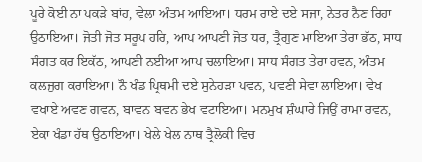ਪੂਰੇ ਕੋਈ ਨਾ ਪਕੜੇ ਬਾਂਹ, ਵੇਲਾ ਅੰਤਮ ਆਇਆ। ਧਰਮ ਰਾਏ ਦਏ ਸਜਾ, ਨੇਤਰ ਨੈਣ ਰਿਹਾ ਉਠਾਇਆ। ਜੋਤੀ ਜੋਤ ਸਰੂਪ ਹਰਿ, ਆਪ ਆਪਣੀ ਜੋਤ ਧਰ, ਤ੍ਰੈਗੁਣ ਮਾਇਆ ਤੇਰਾ ਭੱਠ, ਸਾਧ ਸੰਗਤ ਕਰ ਇਕੱਠ, ਆਪਣੀ ਨਈਆ ਆਪ ਚਲਾਇਆ। ਸਾਧ ਸੰਗਤ ਤੇਰਾ ਹਵਨ, ਅੰਤਮ ਕਲਜੁਗ ਕਰਾਇਆ। ਨੌ ਖੰਡ ਪ੍ਰਿਥਮੀ ਦਏ ਸੁਨੇਹੜਾ ਪਵਨ, ਪਵਣੀ ਸੇਵਾ ਲਾਇਆ। ਵੇਖ ਵਖਾਏ ਅਵਣ ਗਵਨ, ਬਾਵਨ ਬਵਨ ਭੇਖ ਵਟਾਇਆ। ਮਨਮੁਖ ਸ਼ੰਘਾਰੇ ਜਿਉਂ ਰਾਮਾ ਰਵਨ, ਏਕਾ ਖੰਡਾ ਹੱਥ ਉਠਾਇਆ। ਖੇਲੇ ਖੇਲ ਨਾਥ ਤ੍ਰੈਲੋਕੀ ਵਿਚ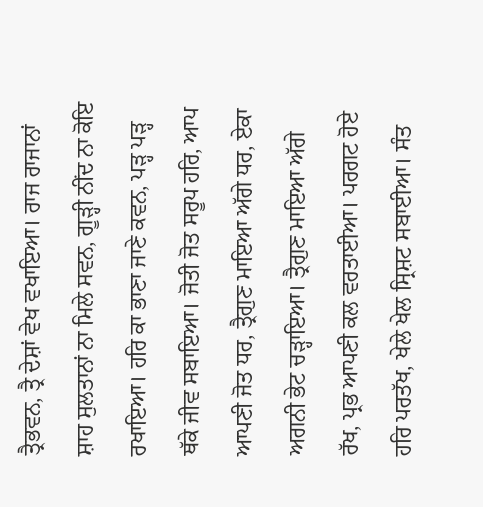ਤ੍ਰੈਭਵਨ, ਤ੍ਰੈ ਦੇਸ਼ਾਂ ਵੇਖ ਵਖਾਇਆ। ਰਾਜ ਰਾਜਾਨਾਂ ਸ਼ਾਹ ਸੁਲਤਾਨਾਂ ਨਾ ਮਿਲੇ ਸਵਨ, ਗੂੜ੍ਹੀ ਨੀਂਦ ਨਾ ਕੋਇ ਰਖਾਇਆ। ਹਰਿ ਕਾ ਭਾਣਾ ਜਾਣੇ ਕਵਨ, ਪੜ੍ਹ ਪੜ੍ਹ ਥੱਕੇ ਜੀਵ ਸਬਾਇਆ। ਜੋਤੀ ਜੋਤ ਸਰੂਪ ਹਰਿ, ਆਪ ਆਪਣੀ ਜੋਤ ਧਰ, ਤ੍ਰੈਗੁਣ ਮਾਇਆ ਅੱਗੇ ਧਰ, ਏਕਾ ਅਗਨੀ ਭੇਟ ਚੜ੍ਹਾਇਆ। ਤ੍ਰੈਗੁਣ ਮਾਇਆ ਅੱਗੇ ਰੱਖ, ਪ੍ਰਭ ਆਪਣੀ ਕਲ ਵਰਤਾਈਆ। ਪਰਗਟ ਹੋਏ ਹਰਿ ਪਰਤੱਖ, ਖੇਲੇ ਖੇਲ ਸ੍ਰਿਸ਼ਟ ਸਬਾਈਆ। ਸੰਤ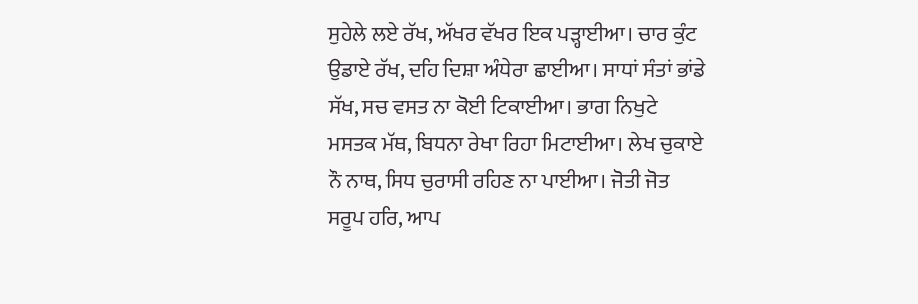ਸੁਹੇਲੇ ਲਏ ਰੱਖ, ਅੱਖਰ ਵੱਖਰ ਇਕ ਪੜ੍ਹਾਈਆ। ਚਾਰ ਕੁੰਟ ਉਡਾਏ ਰੱਖ, ਦਹਿ ਦਿਸ਼ਾ ਅੰਧੇਰਾ ਛਾਈਆ। ਸਾਧਾਂ ਸੰਤਾਂ ਭਾਂਡੇ ਸੱਖ, ਸਚ ਵਸਤ ਨਾ ਕੋਈ ਟਿਕਾਈਆ। ਭਾਗ ਨਿਖੁਟੇ ਮਸਤਕ ਮੱਥ, ਬਿਧਨਾ ਰੇਖਾ ਰਿਹਾ ਮਿਟਾਈਆ। ਲੇਖ ਚੁਕਾਏ ਨੌ ਨਾਥ, ਸਿਧ ਚੁਰਾਸੀ ਰਹਿਣ ਨਾ ਪਾਈਆ। ਜੋਤੀ ਜੋਤ ਸਰੂਪ ਹਰਿ, ਆਪ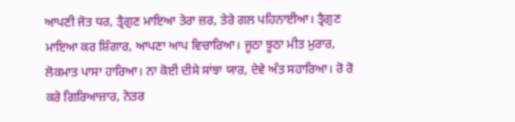ਆਪਣੀ ਜੋਤ ਧਰ, ਤ੍ਰੈਗੁਣ ਮਾਇਆ ਤੇਰਾ ਜ਼ਰ, ਤੇਰੇ ਗਲ ਪਹਿਨਾਈਆ। ਤ੍ਰੈਗੁਣ ਮਾਇਆ ਕਰ ਸ਼ਿੰਗਾਰ, ਆਪਣਾ ਆਪ ਵਿਚਾਰਿਆ। ਜੂਠਾ ਝੂਠਾ ਮੀਤ ਮੁਰਾਰ, ਲੋਕਮਾਤ ਪਾਸਾ ਹਾਰਿਆ। ਨਾ ਕੋਈ ਦੀਸੇ ਸਾਂਝਾ ਯਾਰ, ਦੇਵੇ ਅੰਤ ਸਹਾਰਿਆ। ਰੋ ਰੋ ਕਰੇ ਗਿਰਿਆਜ਼ਾਰ, ਨੇਤਰ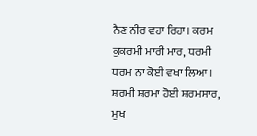ਨੈਣ ਨੀਰ ਵਹਾ ਰਿਹਾ। ਕਰਮ ਕੁਕਰਮੀ ਮਾਰੀ ਮਾਰ, ਧਰਮੀ ਧਰਮ ਨਾ ਕੋਈ ਵਖਾ ਲਿਆ। ਸ਼ਰਮੀ ਸ਼ਰਮਾ ਹੋਈ ਸ਼ਰਮਸਾਰ, ਮੁਖ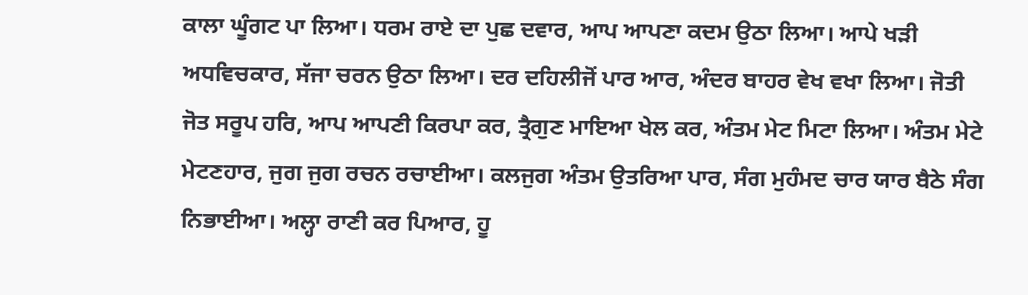ਕਾਲਾ ਘੂੰਗਟ ਪਾ ਲਿਆ। ਧਰਮ ਰਾਏ ਦਾ ਪੁਛ ਦਵਾਰ, ਆਪ ਆਪਣਾ ਕਦਮ ਉਠਾ ਲਿਆ। ਆਪੇ ਖੜੀ ਅਧਵਿਚਕਾਰ, ਸੱਜਾ ਚਰਨ ਉਠਾ ਲਿਆ। ਦਰ ਦਹਿਲੀਜੋਂ ਪਾਰ ਆਰ, ਅੰਦਰ ਬਾਹਰ ਵੇਖ ਵਖਾ ਲਿਆ। ਜੋਤੀ ਜੋਤ ਸਰੂਪ ਹਰਿ, ਆਪ ਆਪਣੀ ਕਿਰਪਾ ਕਰ, ਤ੍ਰੈਗੁਣ ਮਾਇਆ ਖੇਲ ਕਰ, ਅੰਤਮ ਮੇਟ ਮਿਟਾ ਲਿਆ। ਅੰਤਮ ਮੇਟੇ ਮੇਟਣਹਾਰ, ਜੁਗ ਜੁਗ ਰਚਨ ਰਚਾਈਆ। ਕਲਜੁਗ ਅੰਤਮ ਉਤਰਿਆ ਪਾਰ, ਸੰਗ ਮੁਹੰਮਦ ਚਾਰ ਯਾਰ ਬੈਠੇ ਸੰਗ ਨਿਭਾਈਆ। ਅਲ੍ਹਾ ਰਾਣੀ ਕਰ ਪਿਆਰ, ਹੂ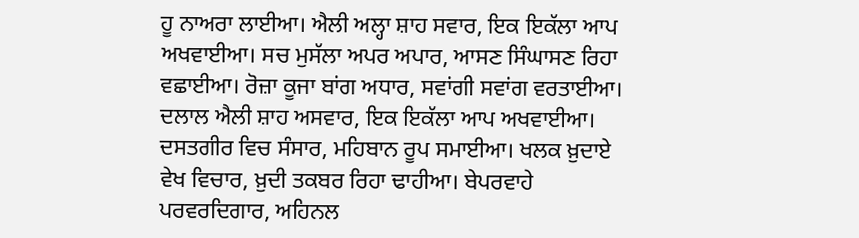ਹੂ ਨਾਅਰਾ ਲਾਈਆ। ਐਲੀ ਅਲ੍ਹਾ ਸ਼ਾਹ ਸਵਾਰ, ਇਕ ਇਕੱਲਾ ਆਪ ਅਖਵਾਈਆ। ਸਚ ਮੁਸੱਲਾ ਅਪਰ ਅਪਾਰ, ਆਸਣ ਸਿੰਘਾਸਣ ਰਿਹਾ ਵਛਾਈਆ। ਰੋਜ਼ਾ ਕੂਜਾ ਬਾਂਗ ਅਧਾਰ, ਸਵਾਂਗੀ ਸਵਾਂਗ ਵਰਤਾਈਆ। ਦਲਾਲ ਐਲੀ ਸ਼ਾਹ ਅਸਵਾਰ, ਇਕ ਇਕੱਲਾ ਆਪ ਅਖਵਾਈਆ। ਦਸਤਗੀਰ ਵਿਚ ਸੰਸਾਰ, ਮਹਿਬਾਨ ਰੂਪ ਸਮਾਈਆ। ਖਲਕ ਖ਼ੁਦਾਏ ਵੇਖ ਵਿਚਾਰ, ਖ਼ੁਦੀ ਤਕਬਰ ਰਿਹਾ ਢਾਹੀਆ। ਬੇਪਰਵਾਹੇ ਪਰਵਰਦਿਗਾਰ, ਅਹਿਨਲ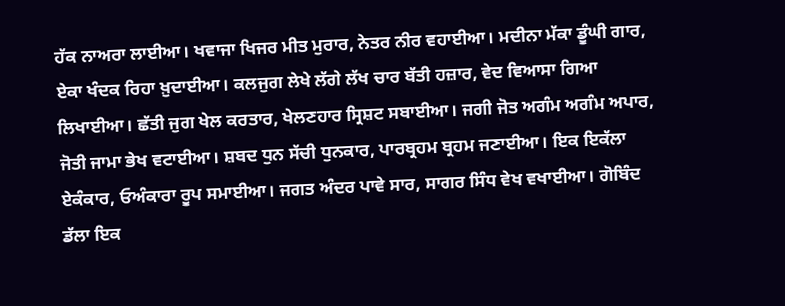ਹੱਕ ਨਾਅਰਾ ਲਾਈਆ। ਖਵਾਜਾ ਖਿਜਰ ਮੀਤ ਮੁਰਾਰ, ਨੇਤਰ ਨੀਰ ਵਹਾਈਆ। ਮਦੀਨਾ ਮੱਕਾ ਡੂੰਘੀ ਗਾਰ, ਏਕਾ ਖੰਦਕ ਰਿਹਾ ਖ਼ੁਦਾਈਆ। ਕਲਜੁਗ ਲੇਖੇ ਲੱਗੇ ਲੱਖ ਚਾਰ ਬੱਤੀ ਹਜ਼ਾਰ, ਵੇਦ ਵਿਆਸਾ ਗਿਆ ਲਿਖਾਈਆ। ਛੱਤੀ ਜੁਗ ਖੇਲ ਕਰਤਾਰ, ਖੇਲਣਹਾਰ ਸ੍ਰਿਸ਼ਟ ਸਬਾਈਆ। ਜਗੀ ਜੋਤ ਅਗੰਮ ਅਗੰਮ ਅਪਾਰ, ਜੋਤੀ ਜਾਮਾ ਭੇਖ ਵਟਾਈਆ। ਸ਼ਬਦ ਧੁਨ ਸੱਚੀ ਧੁਨਕਾਰ, ਪਾਰਬ੍ਰਹਮ ਬ੍ਰਹਮ ਜਣਾਈਆ। ਇਕ ਇਕੱਲਾ ਏਕੰਕਾਰ, ਓਅੰਕਾਰਾ ਰੂਪ ਸਮਾਈਆ। ਜਗਤ ਅੰਦਰ ਪਾਵੇ ਸਾਰ, ਸਾਗਰ ਸਿੰਧ ਵੇਖ ਵਖਾਈਆ। ਗੋਬਿੰਦ ਡੱਲਾ ਇਕ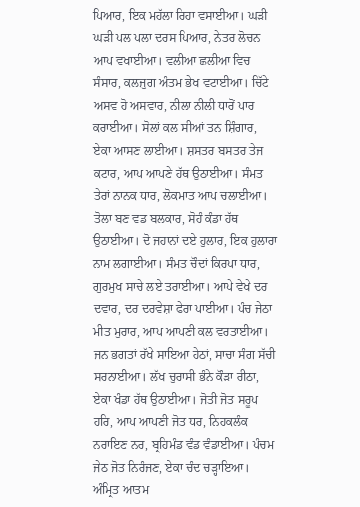ਪਿਆਰ, ਇਕ ਮਹੱਲਾ ਰਿਹਾ ਵਸਾਈਆ। ਘੜੀ ਘੜੀ ਪਲ ਪਲਾ ਦਰਸ ਪਿਆਰ, ਨੇਤਰ ਲੋਚਨ ਆਪ ਵਖਾਈਆ। ਵਲੀਆ ਛਲੀਆ ਵਿਚ ਸੰਸਾਰ, ਕਲਜੁਗ ਅੰਤਮ ਭੇਖ ਵਟਾਈਆ। ਚਿੱਟੇ ਅਸਵ ਹੋ ਅਸਵਾਰ, ਨੀਲਾ ਨੀਲੀ ਧਾਰੋਂ ਪਾਰ ਕਰਾਈਆ। ਸੋਲਾਂ ਕਲ ਸੀਆਂ ਤਨ ਸ਼ਿੰਗਾਰ, ਏਕਾ ਆਸਣ ਲਾਈਆ। ਸ਼ਸਤਰ ਬਸਤਰ ਤੇਜ ਕਟਾਰ, ਆਪ ਆਪਣੇ ਹੱਥ ਉਠਾਈਆ। ਸੰਮਤ ਤੇਰਾਂ ਨਾਨਕ ਧਾਰ, ਲੋਕਮਾਤ ਆਪ ਚਲਾਈਆ। ਤੋਲਾ ਬਣ ਵਡ ਬਲਕਾਰ, ਸੋਹੰ ਕੰਡਾ ਹੱਥ ਉਠਾਈਆ। ਦੋ ਜਹਾਨਾਂ ਦਏ ਹੁਲਾਰ, ਇਕ ਹੁਲਾਰਾ ਨਾਮ ਲਗਾਈਆ। ਸੰਮਤ ਚੌਦਾਂ ਕਿਰਪਾ ਧਾਰ, ਗੁਰਮੁਖ ਸਾਚੇ ਲਏ ਤਰਾਈਆ। ਆਪੇ ਵੇਖੇ ਦਰ ਦਵਾਰ, ਦਰ ਦਰਵੇਸ਼ਾ ਫੇਰਾ ਪਾਈਆ। ਪੰਚ ਜੇਠਾ ਮੀਤ ਮੁਰਾਰ, ਆਪ ਆਪਣੀ ਕਲ ਵਰਤਾਈਆ। ਜਨ ਭਗਤਾਂ ਰੱਖੇ ਸਾਇਆ ਹੇਠਾਂ, ਸਾਚਾ ਸੰਗ ਸੱਚੀ ਸਰਨਾਈਆ। ਲੱਖ ਚੁਰਾਸੀ ਭੰਨੇ ਕੌੜਾ ਰੀਠਾ, ਏਕਾ ਖੰਡਾ ਹੱਥ ਉਠਾਈਆ। ਜੋਤੀ ਜੋਤ ਸਰੂਪ ਹਰਿ, ਆਪ ਆਪਣੀ ਜੋਤ ਧਰ, ਨਿਹਕਲੰਕ ਨਰਾਇਣ ਨਰ, ਬ੍ਰਹਿਮੰਡ ਵੰਡ ਵੰਡਾਈਆ। ਪੰਚਮ ਜੇਠ ਜੋਤ ਨਿਰੰਜਣ, ਏਕਾ ਚੰਦ ਚੜ੍ਹਾਇਆ। ਅੰਮ੍ਰਿਤ ਆਤਮ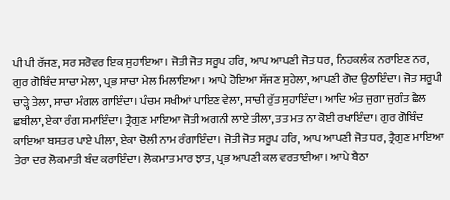ਪੀ ਪੀ ਰੱਜਣ, ਸਰ ਸਰੋਵਰ ਇਕ ਸੁਹਾਇਆ। ਜੋਤੀ ਜੋਤ ਸਰੂਪ ਹਰਿ, ਆਪ ਆਪਣੀ ਜੋਤ ਧਰ, ਨਿਹਕਲੰਕ ਨਰਾਇਣ ਨਰ, ਗੁਰ ਗੋਬਿੰਦ ਸਾਚਾ ਮੇਲਾ, ਪ੍ਰਭ ਸਾਚਾ ਮੇਲ ਮਿਲਾਇਆ। ਆਪੇ ਹੋਇਆ ਸੱਜਣ ਸੁਹੇਲਾ, ਆਪਣੀ ਗੋਦ ਉਠਾਇੰਦਾ। ਜੋਤ ਸਰੂਪੀ ਚਾੜ੍ਹੇ ਤੇਲਾ, ਸਾਚਾ ਮੰਗਲ ਗਾਇੰਦਾ। ਪੰਚਮ ਸਖੀਆਂ ਪਾਇਣ ਵੇਲਾ, ਸਾਚੀ ਰੁੱਤ ਸੁਹਾਇੰਦਾ। ਆਦਿ ਅੰਤ ਜੁਗਾ ਜੁਗੰਤ ਛੈਲ ਛਬੀਲਾ, ਏਕਾ ਰੰਗ ਸਮਾਇੰਦਾ। ਤ੍ਰੈਗੁਣ ਮਾਇਆ ਜੋਤੀ ਅਗਨੀ ਲਾਏ ਤੀਲਾ, ਤਤ ਮਤ ਨਾ ਕੋਈ ਰਖਾਇੰਦਾ। ਗੁਰ ਗੋਬਿੰਦ ਕਾਇਆ ਬਸਤਰ ਪਾਏ ਪੀਲਾ, ਏਕਾ ਚੋਲੀ ਨਾਮ ਰੰਗਾਇੰਦਾ। ਜੋਤੀ ਜੋਤ ਸਰੂਪ ਹਰਿ, ਆਪ ਆਪਣੀ ਜੋਤ ਧਰ, ਤ੍ਰੈਗੁਣ ਮਾਇਆ ਤੇਰਾ ਦਰ ਲੋਕਮਾਤੀ ਬੰਦ ਕਰਾਇੰਦਾ। ਲੋਕਮਾਤ ਮਾਰ ਝਾਤ, ਪ੍ਰਭ ਆਪਣੀ ਕਲ ਵਰਤਾਈਆ। ਆਪੇ ਬੈਠਾ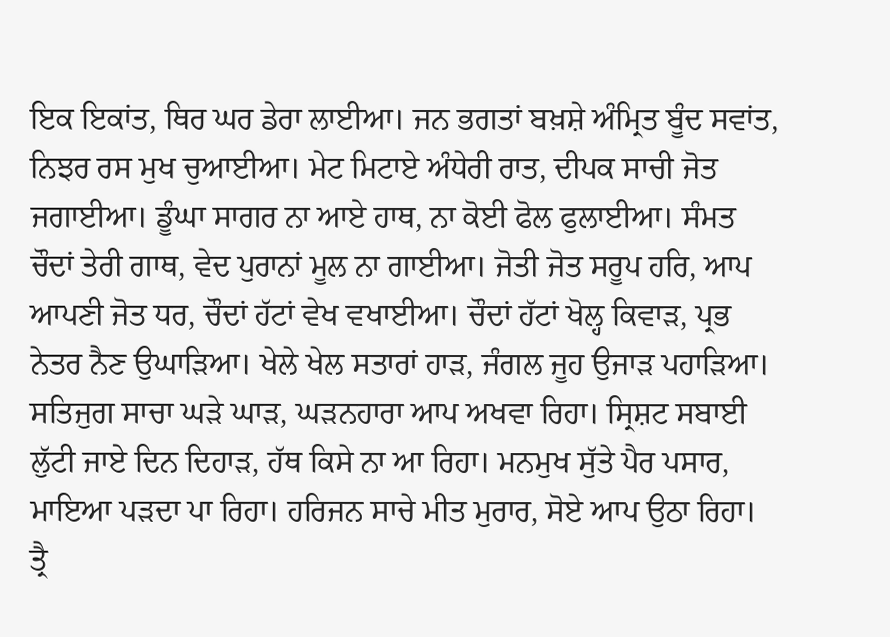ਇਕ ਇਕਾਂਤ, ਥਿਰ ਘਰ ਡੇਰਾ ਲਾਈਆ। ਜਨ ਭਗਤਾਂ ਬਖ਼ਸ਼ੇ ਅੰਮ੍ਰਿਤ ਬੂੰਦ ਸਵਾਂਤ, ਨਿਝਰ ਰਸ ਮੁਖ ਚੁਆਈਆ। ਮੇਟ ਮਿਟਾਏ ਅੰਧੇਰੀ ਰਾਤ, ਦੀਪਕ ਸਾਚੀ ਜੋਤ ਜਗਾਈਆ। ਡੂੰਘਾ ਸਾਗਰ ਨਾ ਆਏ ਹਾਥ, ਨਾ ਕੋਈ ਫੋਲ ਫੁਲਾਈਆ। ਸੰਮਤ ਚੌਦਾਂ ਤੇਰੀ ਗਾਥ, ਵੇਦ ਪੁਰਾਨਾਂ ਮੂਲ ਨਾ ਗਾਈਆ। ਜੋਤੀ ਜੋਤ ਸਰੂਪ ਹਰਿ, ਆਪ ਆਪਣੀ ਜੋਤ ਧਰ, ਚੌਦਾਂ ਹੱਟਾਂ ਵੇਖ ਵਖਾਈਆ। ਚੌਦਾਂ ਹੱਟਾਂ ਖੋਲ੍ਹ ਕਿਵਾੜ, ਪ੍ਰਭ ਨੇਤਰ ਨੈਣ ਉਘਾੜਿਆ। ਖੇਲੇ ਖੇਲ ਸਤਾਰਾਂ ਹਾੜ, ਜੰਗਲ ਜੂਹ ਉਜਾੜ ਪਹਾੜਿਆ। ਸਤਿਜੁਗ ਸਾਚਾ ਘੜੇ ਘਾੜ, ਘੜਨਹਾਰਾ ਆਪ ਅਖਵਾ ਰਿਹਾ। ਸ੍ਰਿਸ਼ਟ ਸਬਾਈ ਲੁੱਟੀ ਜਾਏ ਦਿਨ ਦਿਹਾੜ, ਹੱਥ ਕਿਸੇ ਨਾ ਆ ਰਿਹਾ। ਮਨਮੁਖ ਸੁੱਤੇ ਪੈਰ ਪਸਾਰ, ਮਾਇਆ ਪੜਦਾ ਪਾ ਰਿਹਾ। ਹਰਿਜਨ ਸਾਚੇ ਮੀਤ ਮੁਰਾਰ, ਸੋਏ ਆਪ ਉਠਾ ਰਿਹਾ। ਤ੍ਰੈ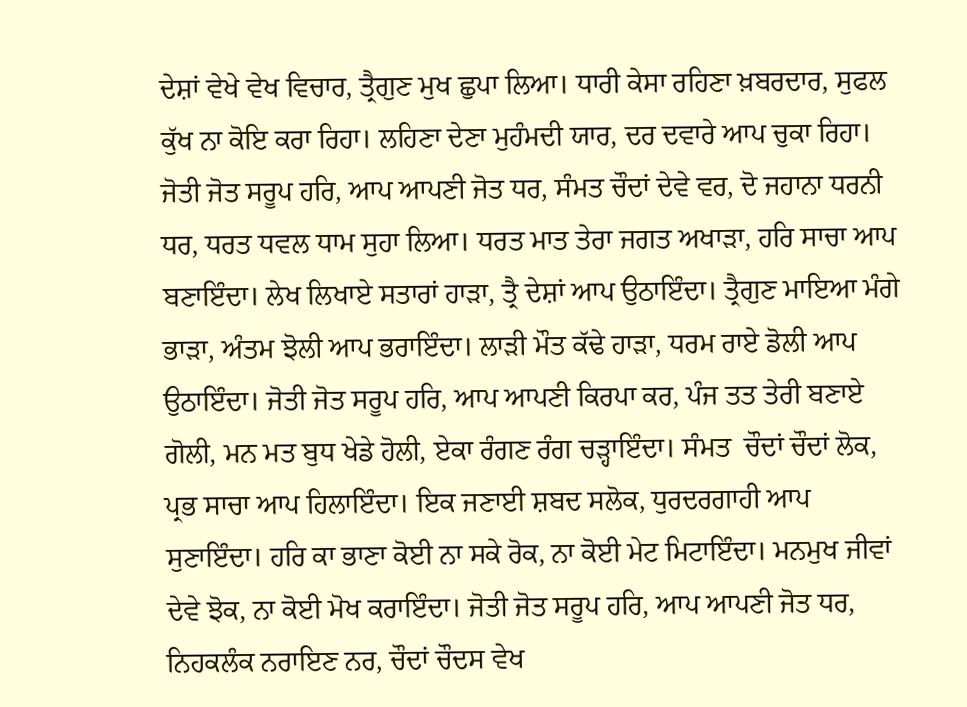ਦੇਸ਼ਾਂ ਵੇਖੇ ਵੇਖ ਵਿਚਾਰ, ਤ੍ਰੈਗੁਣ ਮੁਖ ਛੁਪਾ ਲਿਆ। ਧਾਰੀ ਕੇਸਾ ਰਹਿਣਾ ਖ਼ਬਰਦਾਰ, ਸੁਫਲ ਕੁੱਖ ਨਾ ਕੋਇ ਕਰਾ ਰਿਹਾ। ਲਹਿਣਾ ਦੇਣਾ ਮੁਹੰਮਦੀ ਯਾਰ, ਦਰ ਦਵਾਰੇ ਆਪ ਚੁਕਾ ਰਿਹਾ। ਜੋਤੀ ਜੋਤ ਸਰੂਪ ਹਰਿ, ਆਪ ਆਪਣੀ ਜੋਤ ਧਰ, ਸੰਮਤ ਚੌਦਾਂ ਦੇਵੇ ਵਰ, ਦੋ ਜਹਾਨਾ ਧਰਨੀ ਧਰ, ਧਰਤ ਧਵਲ ਧਾਮ ਸੁਹਾ ਲਿਆ। ਧਰਤ ਮਾਤ ਤੇਰਾ ਜਗਤ ਅਖਾੜਾ, ਹਰਿ ਸਾਚਾ ਆਪ ਬਣਾਇੰਦਾ। ਲੇਖ ਲਿਖਾਏ ਸਤਾਰਾਂ ਹਾੜਾ, ਤ੍ਰੈ ਦੇਸ਼ਾਂ ਆਪ ਉਠਾਇੰਦਾ। ਤ੍ਰੈਗੁਣ ਮਾਇਆ ਮੰਗੇ ਭਾੜਾ, ਅੰਤਮ ਝੋਲੀ ਆਪ ਭਰਾਇੰਦਾ। ਲਾੜੀ ਮੌਤ ਕੱਢੇ ਹਾੜਾ, ਧਰਮ ਰਾਏ ਡੋਲੀ ਆਪ ਉਠਾਇੰਦਾ। ਜੋਤੀ ਜੋਤ ਸਰੂਪ ਹਰਿ, ਆਪ ਆਪਣੀ ਕਿਰਪਾ ਕਰ, ਪੰਜ ਤਤ ਤੇਰੀ ਬਣਾਏ ਗੋਲੀ, ਮਨ ਮਤ ਬੁਧ ਖੇਡੇ ਹੋਲੀ, ਏਕਾ ਰੰਗਣ ਰੰਗ ਚੜ੍ਹਾਇੰਦਾ। ਸੰਮਤ  ਚੌਦਾਂ ਚੌਦਾਂ ਲੋਕ, ਪ੍ਰਭ ਸਾਚਾ ਆਪ ਹਿਲਾਇੰਦਾ। ਇਕ ਜਣਾਈ ਸ਼ਬਦ ਸਲੋਕ, ਧੁਰਦਰਗਾਹੀ ਆਪ ਸੁਣਾਇੰਦਾ। ਹਰਿ ਕਾ ਭਾਣਾ ਕੋਈ ਨਾ ਸਕੇ ਰੋਕ, ਨਾ ਕੋਈ ਮੇਟ ਮਿਟਾਇੰਦਾ। ਮਨਮੁਖ ਜੀਵਾਂ ਦੇਵੇ ਝੋਕ, ਨਾ ਕੋਈ ਮੋਖ ਕਰਾਇੰਦਾ। ਜੋਤੀ ਜੋਤ ਸਰੂਪ ਹਰਿ, ਆਪ ਆਪਣੀ ਜੋਤ ਧਰ, ਨਿਹਕਲੰਕ ਨਰਾਇਣ ਨਰ, ਚੌਦਾਂ ਚੌਦਸ ਵੇਖ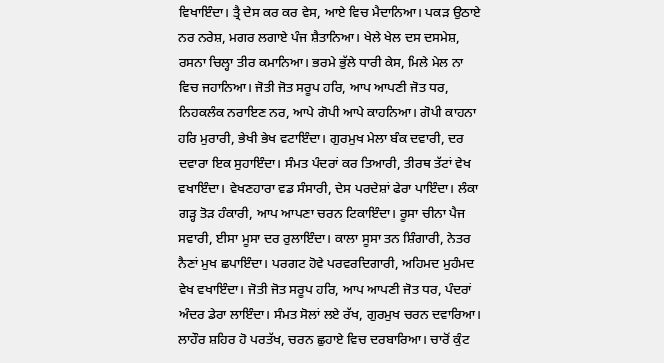ਵਿਖਾਇੰਦਾ। ਤ੍ਰੈ ਦੇਸ ਕਰ ਕਰ ਵੇਸ, ਆਏ ਵਿਚ ਮੈਦਾਨਿਆ। ਪਕੜ ਉਠਾਏ ਨਰ ਨਰੇਸ਼, ਮਗਰ ਲਗਾਏ ਪੰਜ ਸ਼ੈਤਾਨਿਆ। ਖੇਲੇ ਖੇਲ ਦਸ ਦਸਮੇਸ਼, ਰਸਨਾ ਚਿਲ੍ਹਾ ਤੀਰ ਕਮਾਨਿਆ। ਭਰਮੇ ਭੁੱਲੇ ਧਾਰੀ ਕੇਸ, ਮਿਲੇ ਮੇਲ ਨਾ ਵਿਚ ਜਹਾਨਿਆ। ਜੋਤੀ ਜੋਤ ਸਰੂਪ ਹਰਿ, ਆਪ ਆਪਣੀ ਜੋਤ ਧਰ, ਨਿਹਕਲੰਕ ਨਰਾਇਣ ਨਰ, ਆਪੇ ਗੋਪੀ ਆਪੇ ਕਾਹਨਿਆ। ਗੋਪੀ ਕਾਹਨਾ ਹਰਿ ਮੁਰਾਰੀ, ਭੇਖੀ ਭੇਖ ਵਟਾਇੰਦਾ। ਗੁਰਮੁਖ ਮੇਲਾ ਬੰਕ ਦਵਾਰੀ, ਦਰ ਦਵਾਰਾ ਇਕ ਸੁਹਾਇੰਦਾ। ਸੰਮਤ ਪੰਦਰਾਂ ਕਰ ਤਿਆਰੀ, ਤੀਰਥ ਤੱਟਾਂ ਵੇਖ ਵਖਾਇੰਦਾ। ਵੇਖਣਹਾਰਾ ਵਡ ਸੰਸਾਰੀ, ਦੇਸ ਪਰਦੇਸ਼ਾਂ ਫੇਰਾ ਪਾਇੰਦਾ। ਲੰਕਾ ਗੜ੍ਹ ਤੋੜ ਹੰਕਾਰੀ, ਆਪ ਆਪਣਾ ਚਰਨ ਟਿਕਾਇੰਦਾ। ਰੂਸਾ ਚੀਨਾ ਪੈਜ ਸਵਾਰੀ, ਈਸਾ ਮੂਸਾ ਦਰ ਰੁਲਾਇੰਦਾ। ਕਾਲਾ ਸੂਸਾ ਤਨ ਸ਼ਿੰਗਾਰੀ, ਨੇਤਰ ਨੈਣਾਂ ਮੁਖ ਛਪਾਇੰਦਾ। ਪਰਗਟ ਹੋਵੇ ਪਰਵਰਦਿਗਾਰੀ, ਅਹਿਮਦ ਮੁਹੰਮਦ ਵੇਖ ਵਖਾਇੰਦਾ। ਜੋਤੀ ਜੋਤ ਸਰੂਪ ਹਰਿ, ਆਪ ਆਪਣੀ ਜੋਤ ਧਰ, ਪੰਦਰਾਂ ਅੰਦਰ ਡੇਰਾ ਲਾਇੰਦਾ। ਸੰਮਤ ਸੋਲਾਂ ਲਏ ਰੱਖ, ਗੁਰਮੁਖ ਚਰਨ ਦਵਾਰਿਆ। ਲਾਹੌਰ ਸ਼ਹਿਰ ਹੋ ਪਰਤੱਖ, ਚਰਨ ਛੁਹਾਏ ਵਿਚ ਦਰਬਾਰਿਆ। ਚਾਰੋਂ ਕੁੰਟ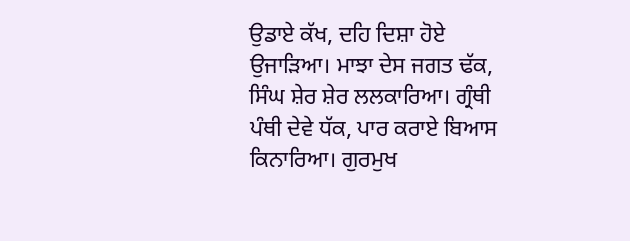ਉਡਾਏ ਕੱਖ, ਦਹਿ ਦਿਸ਼ਾ ਹੋਏ ਉਜਾੜਿਆ। ਮਾਝਾ ਦੇਸ ਜਗਤ ਢੱਕ, ਸਿੰਘ ਸ਼ੇਰ ਸ਼ੇਰ ਲਲਕਾਰਿਆ। ਗ੍ਰੰਥੀ ਪੰਥੀ ਦੇਵੇ ਧੱਕ, ਪਾਰ ਕਰਾਏ ਬਿਆਸ ਕਿਨਾਰਿਆ। ਗੁਰਮੁਖ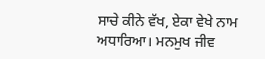ਸਾਚੇ ਕੀਨੇ ਵੱਖ, ਏਕਾ ਵੇਖੇ ਨਾਮ ਅਧਾਰਿਆ। ਮਨਮੁਖ ਜੀਵ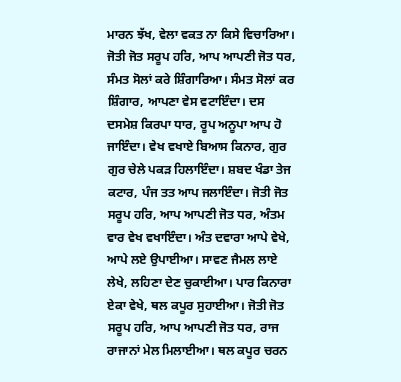ਮਾਰਨ ਝੱਖ, ਵੇਲਾ ਵਕਤ ਨਾ ਕਿਸੇ ਵਿਚਾਰਿਆ। ਜੋਤੀ ਜੋਤ ਸਰੂਪ ਹਰਿ, ਆਪ ਆਪਣੀ ਜੋਤ ਧਰ, ਸੰਮਤ ਸੋਲਾਂ ਕਰੇ ਸ਼ਿੰਗਾਰਿਆ। ਸੰਮਤ ਸੋਲਾਂ ਕਰ ਸ਼ਿੰਗਾਰ, ਆਪਣਾ ਵੇਸ ਵਟਾਇੰਦਾ। ਦਸ ਦਸਮੇਸ਼ ਕਿਰਪਾ ਧਾਰ, ਰੂਪ ਅਨੂਪਾ ਆਪ ਹੋ ਜਾਇੰਦਾ। ਵੇਖ ਵਖਾਏ ਬਿਆਸ ਕਿਨਾਰ, ਗੁਰ ਗੁਰ ਚੇਲੇ ਪਕੜ ਹਿਲਾਇੰਦਾ। ਸ਼ਬਦ ਖੰਡਾ ਤੇਜ ਕਟਾਰ, ਪੰਜ ਤਤ ਆਪ ਜਲਾਇੰਦਾ। ਜੋਤੀ ਜੋਤ ਸਰੂਪ ਹਰਿ, ਆਪ ਆਪਣੀ ਜੋਤ ਧਰ, ਅੰਤਮ ਵਾਰ ਵੇਖ ਵਖਾਇੰਦਾ। ਅੰਤ ਦਵਾਰਾ ਆਪੇ ਵੇਖੇ, ਆਪੇ ਲਏ ਉਪਾਈਆ। ਸਾਵਣ ਜੈਮਲ ਲਾਏ ਲੇਖੇ, ਲਹਿਣਾ ਦੇਣ ਚੁਕਾਈਆ। ਪਾਰ ਕਿਨਾਰਾ ਏਕਾ ਵੇਖੇ, ਥਲ ਕਪੂਰ ਸੁਹਾਈਆ। ਜੋਤੀ ਜੋਤ ਸਰੂਪ ਹਰਿ, ਆਪ ਆਪਣੀ ਜੋਤ ਧਰ, ਰਾਜ ਰਾਜਾਨਾਂ ਮੇਲ ਮਿਲਾਈਆ। ਥਲ ਕਪੂਰ ਚਰਨ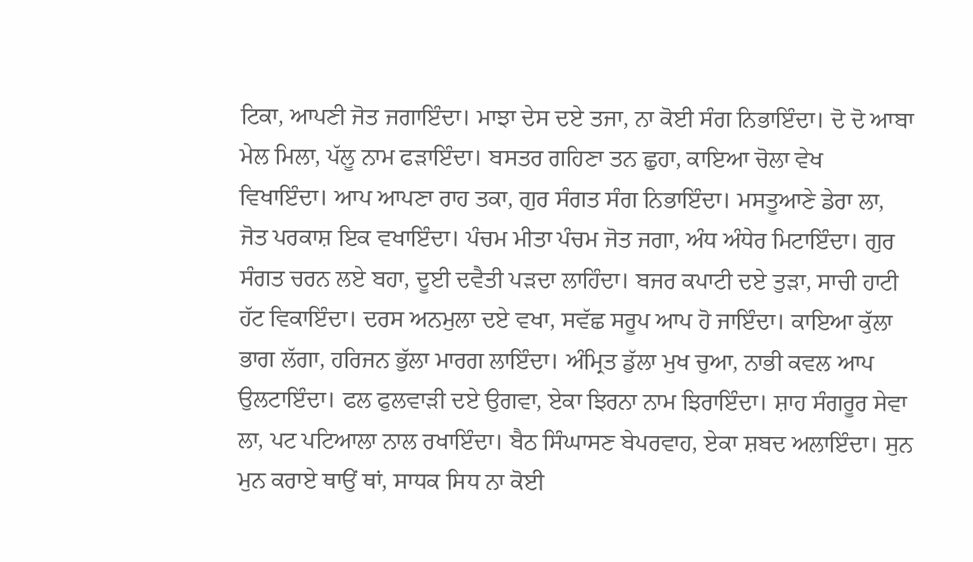ਟਿਕਾ, ਆਪਣੀ ਜੋਤ ਜਗਾਇੰਦਾ। ਮਾਝਾ ਦੇਸ ਦਏ ਤਜਾ, ਨਾ ਕੋਈ ਸੰਗ ਨਿਭਾਇੰਦਾ। ਦੋ ਦੋ ਆਬਾ ਮੇਲ ਮਿਲਾ, ਪੱਲੂ ਨਾਮ ਫੜਾਇੰਦਾ। ਬਸਤਰ ਗਹਿਣਾ ਤਨ ਛੁਹਾ, ਕਾਇਆ ਚੋਲਾ ਵੇਖ ਵਿਖਾਇੰਦਾ। ਆਪ ਆਪਣਾ ਰਾਹ ਤਕਾ, ਗੁਰ ਸੰਗਤ ਸੰਗ ਨਿਭਾਇੰਦਾ। ਮਸਤੂਆਣੇ ਡੇਰਾ ਲਾ, ਜੋਤ ਪਰਕਾਸ਼ ਇਕ ਵਖਾਇੰਦਾ। ਪੰਚਮ ਮੀਤਾ ਪੰਚਮ ਜੋਤ ਜਗਾ, ਅੰਧ ਅੰਧੇਰ ਮਿਟਾਇੰਦਾ। ਗੁਰ ਸੰਗਤ ਚਰਨ ਲਏ ਬਹਾ, ਦੂਈ ਦਵੈਤੀ ਪੜਦਾ ਲਾਹਿੰਦਾ। ਬਜਰ ਕਪਾਟੀ ਦਏ ਤੁੜਾ, ਸਾਚੀ ਹਾਟੀ ਹੱਟ ਵਿਕਾਇੰਦਾ। ਦਰਸ ਅਨਮੁਲਾ ਦਏ ਵਖਾ, ਸਵੱਛ ਸਰੂਪ ਆਪ ਹੋ ਜਾਇੰਦਾ। ਕਾਇਆ ਕੁੱਲਾ ਭਾਗ ਲੱਗਾ, ਹਰਿਜਨ ਭੁੱਲਾ ਮਾਰਗ ਲਾਇੰਦਾ। ਅੰਮ੍ਰਿਤ ਡੁੱਲਾ ਮੁਖ ਚੁਆ, ਨਾਭੀ ਕਵਲ ਆਪ ਉਲਟਾਇੰਦਾ। ਫਲ ਫੁਲਵਾੜੀ ਦਏ ਉਗਵਾ, ਏਕਾ ਝਿਰਨਾ ਨਾਮ ਝਿਰਾਇੰਦਾ। ਸ਼ਾਹ ਸੰਗਰੂਰ ਸੇਵਾ ਲਾ, ਪਟ ਪਟਿਆਲਾ ਨਾਲ ਰਖਾਇੰਦਾ। ਬੈਠ ਸਿੰਘਾਸਣ ਬੇਪਰਵਾਹ, ਏਕਾ ਸ਼ਬਦ ਅਲਾਇੰਦਾ। ਸੁਨ ਮੁਨ ਕਰਾਏ ਥਾਉਂ ਥਾਂ, ਸਾਧਕ ਸਿਧ ਨਾ ਕੋਈ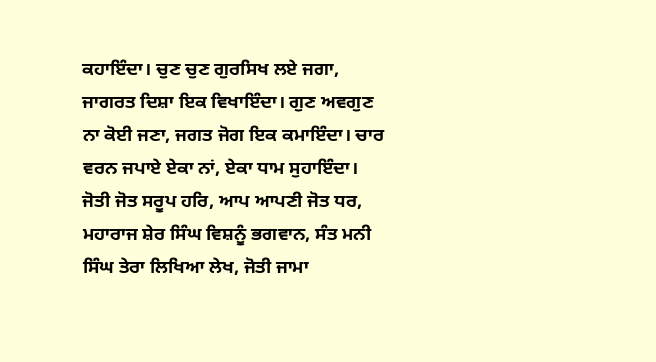ਕਹਾਇੰਦਾ। ਚੁਣ ਚੁਣ ਗੁਰਸਿਖ ਲਏ ਜਗਾ, ਜਾਗਰਤ ਦਿਸ਼ਾ ਇਕ ਵਿਖਾਇੰਦਾ। ਗੁਣ ਅਵਗੁਣ ਨਾ ਕੋਈ ਜਣਾ, ਜਗਤ ਜੋਗ ਇਕ ਕਮਾਇੰਦਾ। ਚਾਰ ਵਰਨ ਜਪਾਏ ਏਕਾ ਨਾਂ, ਏਕਾ ਧਾਮ ਸੁਹਾਇੰਦਾ। ਜੋਤੀ ਜੋਤ ਸਰੂਪ ਹਰਿ, ਆਪ ਆਪਣੀ ਜੋਤ ਧਰ, ਮਹਾਰਾਜ ਸ਼ੇਰ ਸਿੰਘ ਵਿਸ਼ਨੂੰ ਭਗਵਾਨ, ਸੰਤ ਮਨੀ ਸਿੰਘ ਤੇਰਾ ਲਿਖਿਆ ਲੇਖ, ਜੋਤੀ ਜਾਮਾ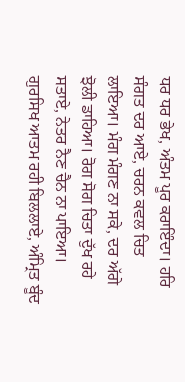ਧਰ ਧਰ ਭੇਖ, ਅੰਤਮ ਪੂਰ ਕਰਾਇੰਦਾ। ਹਰਿ ਸੰਗਤ ਦਰ ਆਏ, ਚਰਨ ਕਵਲ ਚਿਤ ਲਾਇਆ। ਮੰਗ ਮੰਗਣ ਨਾ ਸਕੇ, ਦਰ ਅੱਗੇ ਝੋਲੀ ਡਾਹਿਆ। ਰੋਗ ਸੋਗ ਚਿਤਾ ਦੁੱਖ ਰਹੇ ਸਤਾਏ, ਨੇਤਰ ਨੈਣ ਚੈਨ ਨਾ ਪਾਇਆ। ਗੁਰਸਿਖ ਆਤਮ ਰਹੀ ਬਿਲਲਾਏ, ਅੰਮ੍ਰਿਤ ਬੂੰਦ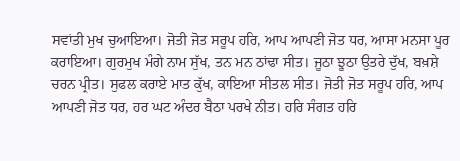ਸਵਾਂਤੀ ਮੁਖ ਚੁਆਇਆ। ਜੋਤੀ ਜੋਤ ਸਰੂਪ ਹਰਿ, ਆਪ ਆਪਣੀ ਜੋਤ ਧਰ, ਆਸਾ ਮਨਸਾ ਪੂਰ ਕਰਾਇਆ। ਗੁਰਮੁਖ ਮੰਗੇ ਨਾਮ ਸੁੱਖ, ਤਨ ਮਨ ਠਾਂਢਾ ਸੀਤ। ਜੂਠਾ ਝੂਠਾ ਉਤਰੇ ਦੁੱਖ, ਬਖ਼ਸ਼ੇ ਚਰਨ ਪ੍ਰੀਤ। ਸੁਫਲ ਕਰਾਏ ਮਾਤ ਕੁੱਖ, ਕਾਇਆ ਸੀਤਲ ਸੀਤ। ਜੋਤੀ ਜੋਤ ਸਰੂਪ ਹਰਿ, ਆਪ ਆਪਣੀ ਜੋਤ ਧਰ, ਹਰ ਘਟ ਅੰਦਰ ਬੈਠਾ ਪਰਖੇ ਨੀਤ। ਹਰਿ ਸੰਗਤ ਹਰਿ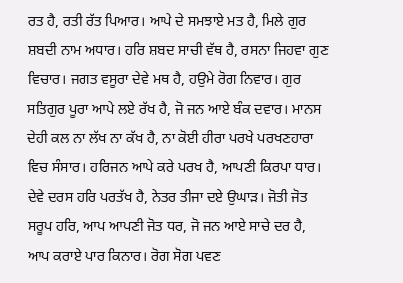ਰਤ ਹੈ, ਰਤੀ ਰੱਤ ਪਿਆਰ। ਆਪੇ ਦੇ ਸਮਝਾਏ ਮਤ ਹੈ, ਮਿਲੇ ਗੁਰ ਸ਼ਬਦੀ ਨਾਮ ਅਧਾਰ। ਹਰਿ ਸ਼ਬਦ ਸਾਚੀ ਵੱਥ ਹੈ, ਰਸਨਾ ਜਿਹਵਾ ਗੁਣ ਵਿਚਾਰ। ਜਗਤ ਵਸੂਰਾ ਦੇਵੇ ਮਥ ਹੈ, ਹਉਮੇ ਰੋਗ ਨਿਵਾਰ। ਗੁਰ ਸਤਿਗੁਰ ਪੂਰਾ ਆਪੇ ਲਏ ਰੱਖ ਹੈ, ਜੋ ਜਨ ਆਏ ਬੰਕ ਦਵਾਰ। ਮਾਨਸ ਦੇਹੀ ਕਲ ਨਾ ਲੱਖ ਨਾ ਕੱਖ ਹੈ, ਨਾ ਕੋਈ ਹੀਰਾ ਪਰਖੇ ਪਰਖਣਹਾਰਾ ਵਿਚ ਸੰਸਾਰ। ਹਰਿਜਨ ਆਪੇ ਕਰੇ ਪਰਖ ਹੈ, ਆਪਣੀ ਕਿਰਪਾ ਧਾਰ। ਦੇਵੇ ਦਰਸ ਹਰਿ ਪਰਤੱਖ ਹੈ, ਨੇਤਰ ਤੀਜਾ ਦਏ ਉਘਾੜ। ਜੋਤੀ ਜੋਤ ਸਰੂਪ ਹਰਿ, ਆਪ ਆਪਣੀ ਜੋਤ ਧਰ, ਜੋ ਜਨ ਆਏ ਸਾਚੇ ਦਰ ਹੈ, ਆਪ ਕਰਾਏ ਪਾਰ ਕਿਨਾਰ। ਰੋਗ ਸੋਗ ਪਵਣ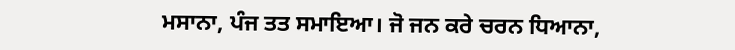ਮਸਾਨਾ, ਪੰਜ ਤਤ ਸਮਾਇਆ। ਜੋ ਜਨ ਕਰੇ ਚਰਨ ਧਿਆਨਾ,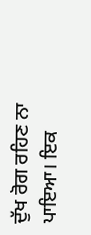ਦੁੱਖ ਰੋਗ ਰਹਿਣ ਨਾ ਪਾਇਆ। ਇਕ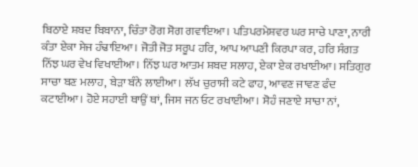ਬਿਠਾਏ ਸ਼ਬਦ ਬਿਬਾਨਾ, ਚਿੰਤਾ ਰੋਗ ਸੋਗ ਗਵਾਇਆ। ਪਤਿਪਰਮੇਸ਼ਵਰ ਘਰ ਸਾਚੇ ਪਾਣਾ, ਨਾਰੀ ਕੰਤਾ ਏਕਾ ਸੇਜ ਹੰਢਾਇਆ। ਜੋਤੀ ਜੋਤ ਸਰੂਪ ਹਰਿ, ਆਪ ਆਪਣੀ ਕਿਰਪਾ ਕਰ, ਹਰਿ ਸੰਗਤ ਨਿੱਝ ਘਰ ਵੇਖ ਵਿਖਾਈਆ। ਨਿੱਝ ਘਰ ਆਤਮ ਸ਼ਬਦ ਸਲਾਹ, ਏਕਾ ਏਕ ਰਖਾਈਆ। ਸਤਿਗੁਰ ਸਾਚਾ ਬਣ ਮਲਾਹ, ਬੇੜਾ ਬੰਨੇ ਲਾਈਆ। ਲੱਖ ਚੁਰਾਸੀ ਕਟੇ ਫਾਹ, ਆਵਣ ਜਾਵਣ ਫੰਦ ਕਟਾਈਆ। ਹੋਏ ਸਹਾਈ ਥਾਉਂ ਥਾਂ, ਜਿਸ ਜਨ ਓਟ ਰਖਾਈਆ। ਸੋਹੰ ਜਣਾਏ ਸਾਚਾ ਨਾਂ,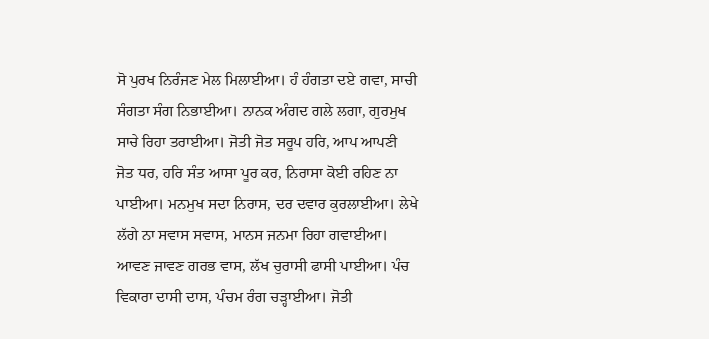ਸੋ ਪੁਰਖ ਨਿਰੰਜਣ ਮੇਲ ਮਿਲਾਈਆ। ਹੰ ਹੰਗਤਾ ਦਏ ਗਵਾ, ਸਾਚੀ ਸੰਗਤਾ ਸੰਗ ਨਿਭਾਈਆ। ਨਾਨਕ ਅੰਗਦ ਗਲੇ ਲਗਾ, ਗੁਰਮੁਖ ਸਾਚੇ ਰਿਹਾ ਤਰਾਈਆ। ਜੋਤੀ ਜੋਤ ਸਰੂਪ ਹਰਿ, ਆਪ ਆਪਣੀ ਜੋਤ ਧਰ, ਹਰਿ ਸੰਤ ਆਸਾ ਪੂਰ ਕਰ, ਨਿਰਾਸਾ ਕੋਈ ਰਹਿਣ ਨਾ ਪਾਈਆ। ਮਨਮੁਖ ਸਦਾ ਨਿਰਾਸ, ਦਰ ਦਵਾਰ ਕੁਰਲਾਈਆ। ਲੇਖੇ ਲੱਗੇ ਨਾ ਸਵਾਸ ਸਵਾਸ, ਮਾਨਸ ਜਨਮਾ ਰਿਹਾ ਗਵਾਈਆ। ਆਵਣ ਜਾਵਣ ਗਰਭ ਵਾਸ, ਲੱਖ ਚੁਰਾਸੀ ਫਾਸੀ ਪਾਈਆ। ਪੰਚ ਵਿਕਾਰਾ ਦਾਸੀ ਦਾਸ, ਪੰਚਮ ਰੰਗ ਚੜ੍ਹਾਈਆ। ਜੋਤੀ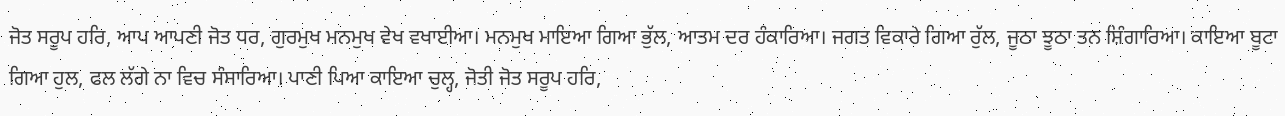ਜੋਤ ਸਰੂਪ ਹਰਿ, ਆਪ ਆਪਣੀ ਜੋਤ ਧਰ, ਗੁਰਮੁਖ ਮਨਮੁਖ ਵੇਖ ਵਖਾਈਆ। ਮਨਮੁਖ ਮਾਇਆ ਗਿਆ ਭੁੱਲ, ਆਤਮ ਦਰ ਹੰਕਾਰਿਆ। ਜਗਤ ਵਿਕਾਰੇ ਗਿਆ ਰੁੱਲ, ਜੂਠਾ ਝੂਠਾ ਤਨ ਸ਼ਿੰਗਾਰਿਆ। ਕਾਇਆ ਬੂਟਾ ਗਿਆ ਹੁਲ, ਫਲ ਲੱਗੇ ਨਾ ਵਿਚ ਸੰਸਾਰਿਆ। ਪਾਣੀ ਪਿਆ ਕਾਇਆ ਚੁਲ੍ਹ, ਜੋਤੀ ਜੋਤ ਸਰੂਪ ਹਰਿ,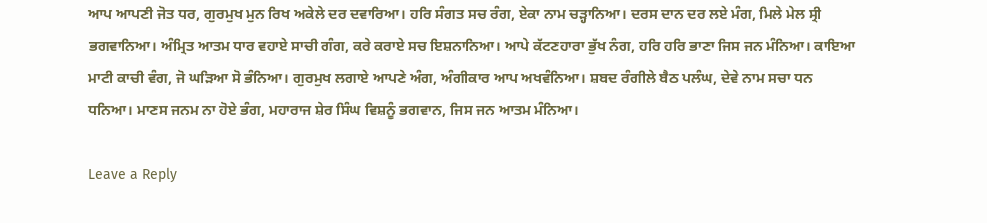ਆਪ ਆਪਣੀ ਜੋਤ ਧਰ, ਗੁਰਮੁਖ ਮੁਨ ਰਿਖ ਅਕੇਲੇ ਦਰ ਦਵਾਰਿਆ। ਹਰਿ ਸੰਗਤ ਸਚ ਰੰਗ, ਏਕਾ ਨਾਮ ਚੜ੍ਹਾਨਿਆ। ਦਰਸ ਦਾਨ ਦਰ ਲਏ ਮੰਗ, ਮਿਲੇ ਮੇਲ ਸ੍ਰੀ ਭਗਵਾਨਿਆ। ਅੰਮ੍ਰਿਤ ਆਤਮ ਧਾਰ ਵਹਾਏ ਸਾਚੀ ਗੰਗ, ਕਰੇ ਕਰਾਏ ਸਚ ਇਸ਼ਨਾਨਿਆ। ਆਪੇ ਕੱਟਣਹਾਰਾ ਭੁੱਖ ਨੰਗ, ਹਰਿ ਹਰਿ ਭਾਣਾ ਜਿਸ ਜਨ ਮੰਨਿਆ। ਕਾਇਆ ਮਾਟੀ ਕਾਚੀ ਵੰਗ, ਜੋ ਘੜਿਆ ਸੋ ਭੰਨਿਆ। ਗੁਰਮੁਖ ਲਗਾਏ ਆਪਣੇ ਅੰਗ, ਅੰਗੀਕਾਰ ਆਪ ਅਖਵੰਨਿਆ। ਸ਼ਬਦ ਰੰਗੀਲੇ ਬੈਠ ਪਲੰਘ, ਦੇਵੇ ਨਾਮ ਸਚਾ ਧਨ ਧਨਿਆ। ਮਾਣਸ ਜਨਮ ਨਾ ਹੋਏ ਭੰਗ, ਮਹਾਰਾਜ ਸ਼ੇਰ ਸਿੰਘ ਵਿਸ਼ਨੂੰ ਭਗਵਾਨ, ਜਿਸ ਜਨ ਆਤਮ ਮੰਨਿਆ।

Leave a Reply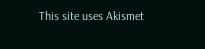This site uses Akismet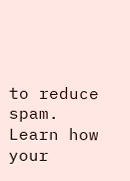to reduce spam. Learn how your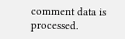comment data is processed.